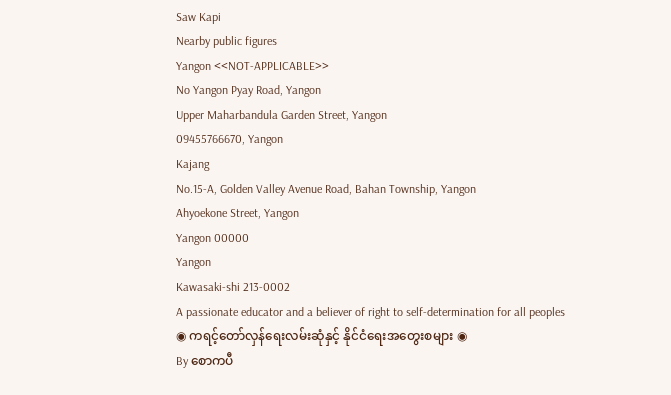Saw Kapi
Nearby public figures
Yangon <<NOT-APPLICABLE>>
No Yangon Pyay Road, Yangon
Upper Maharbandula Garden Street, Yangon
09455766670, Yangon
Kajang
No.15-A, Golden Valley Avenue Road, Bahan Township, Yangon
Ahyoekone Street, Yangon
Yangon 00000
Yangon
Kawasaki-shi 213-0002
A passionate educator and a believer of right to self-determination for all peoples
◉ ကရင့်တော်လှန်ရေးလမ်းဆုံနှင့် နိုင်ငံရေးအတွေးစများ ◉
By စောကပီ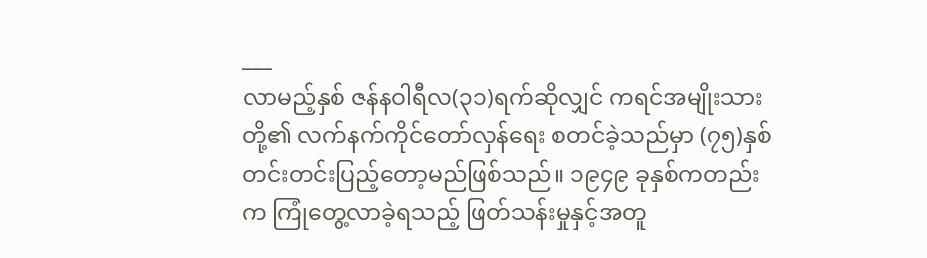___
လာမည့်နှစ် ဇန်နဝါရီလ(၃၁)ရက်ဆိုလျှင် ကရင်အမျိုးသားတို့၏ လက်နက်ကိုင်တော်လှန်ရေး စတင်ခဲ့သည်မှာ (၇၅)နှစ် တင်းတင်းပြည့်တော့မည်ဖြစ်သည်။ ၁၉၄၉ ခုနှစ်ကတည်းက ကြုံတွေ့လာခဲ့ရသည့် ဖြတ်သန်းမှုနှင့်အတူ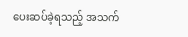ပေးဆပ်ခဲ့ရသည့် အသက်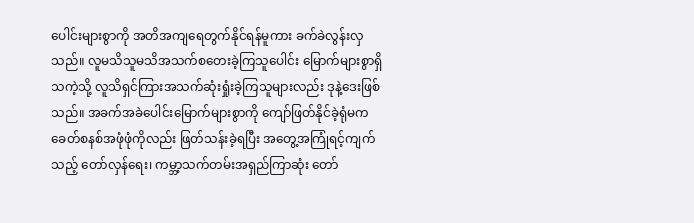ပေါင်းများစွာကို အတိအကျရေတွက်နိုင်ရန်မူကား ခက်ခဲလွန်းလှသည်။ လူမသိသူမသိအသက်စတေးခဲ့ကြသူပေါင်း မြောက်များစွာရှိသကဲ့သို့ လူသိရှင်ကြားအသက်ဆုံးရှုံးခဲ့ကြသူများလည်း ဒုနဲ့ဒေးဖြစ်သည်။ အခက်အခဲပေါင်းမြောက်များစွာကို ကျော်ဖြတ်နိုင်ခဲ့ရုံမက ခေတ်စနစ်အဖုံဖုံကိုလည်း ဖြတ်သန်းခဲ့ရပြီး အတွေ့အကြုံရင့်ကျက်သည့် တော်လှန်ရေး၊ ကမ္ဘာ့သက်တမ်းအရှည်ကြာဆုံး တော်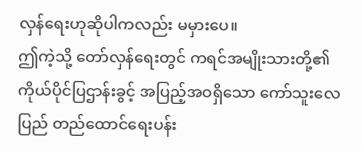လှန်ရေးဟုဆိုပါကလည်း မမှားပေ။
ဤကဲ့သို့ တော်လှန်ရေးတွင် ကရင်အမျိုးသားတို့၏ ကိုယ်ပိုင်ပြဌာန်းခွင့် အပြည့်အဝရှိသော ကော်သူးလေပြည် တည်ထောင်ရေးပန်း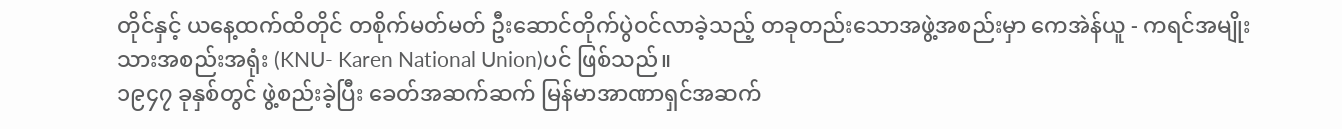တိုင်နှင့် ယနေ့ထက်ထိတိုင် တစိုက်မတ်မတ် ဦးဆောင်တိုက်ပွဲဝင်လာခဲ့သည့် တခုတည်းသောအဖွဲ့အစည်းမှာ ကေအဲန်ယူ - ကရင်အမျိုးသားအစည်းအရုံး (KNU- Karen National Union)ပင် ဖြစ်သည်။
၁၉၄၇ ခုနှစ်တွင် ဖွဲ့စည်းခဲ့ပြီး ခေတ်အဆက်ဆက် မြန်မာအာဏာရှင်အဆက်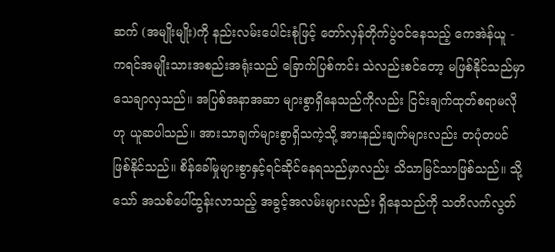ဆက် (အမျိုးမျိုး)ကို နည်းလမ်းပေါင်းစုံဖြင့် တော်လှန်တိုက်ပွဲဝင်နေသည့် ကေအဲန်ယူ - ကရင်အမျိုးသားအစည်းအရုံးသည် ခြောက်ပြစ်ကင်း သဲလည်းစင်တော့ မဖြစ်နိုင်သည်မှာ သေချာလှသည်။ အပြစ်အနာအဆာ များစွာရှိနေသည်ကိုလည်း ငြင်းချက်ထုတ်စရာမလိုဟု ယူဆပါသည်။ အားသာချက်များစွာရှိသကဲ့သို့ အားနည်းချက်များလည်း တပုံတပင်ဖြစ်နိုင်သည်။ စိန်ခေါ်မှုများစွာနှင့်ရင်ဆိုင်နေရသည်မှာလည်း သိသာမြင်သာဖြစ်သည်။ သို့သော် အသစ်ပေါ်ထွန်းလာသည့် အခွင့်အလမ်းများလည်း ရှိနေသည်ကို သတိလက်လွတ်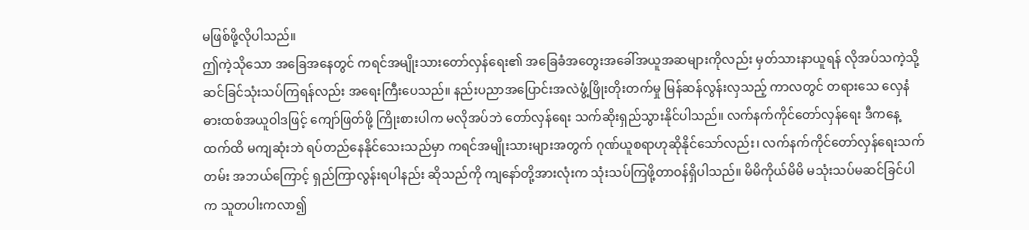မဖြစ်ဖို့လိုပါသည်။
ဤကဲ့သိုသော အခြေအနေတွင် ကရင်အမျိုးသားတော်လှန်ရေး၏ အခြေခံအတွေးအခေါ်အယူအဆများကိုလည်း မှတ်သားနာယူရန် လိုအပ်သကဲ့သို့ ဆင်ခြင်သုံးသပ်ကြရန်လည်း အရေးကြီးပေသည်။ နည်းပညာအပြောင်းအလဲဖွံ့ဖြိုးတိုးတက်မှု မြန်ဆန်လွန်းလှသည့် ကာလတွင် တရားသေ လှေနံဓားထစ်အယူဝါဒဖြင့် ကျော်ဖြတ်ဖို့ ကြိုးစားပါက မလိုအပ်ဘဲ တော်လှန်ရေး သက်ဆိုးရှည်သွားနိုင်ပါသည်။ လက်နက်ကိုင်တော်လှန်ရေး ဒီကနေ့ထက်ထိ မကျဆုံးဘဲ ရပ်တည်နေနိုင်သေးသည်မှာ ကရင်အမျိုးသားများအတွက် ဂုဏ်ယူစရာဟုဆိုနိုင်သော်လည်း၊ လက်နက်ကိုင်တော်လှန်ရေးသက်တမ်း အဘယ်ကြောင့် ရှည်ကြာလွန်းရပါနည်း ဆိုသည်ကို ကျနော်တို့အားလုံးက သုံးသပ်ကြဖို့တာဝန်ရှိပါသည်။ မိမိကိုယ်မိမိ မသုံးသပ်မဆင်ခြင်ပါက သူတပါးကလာ၍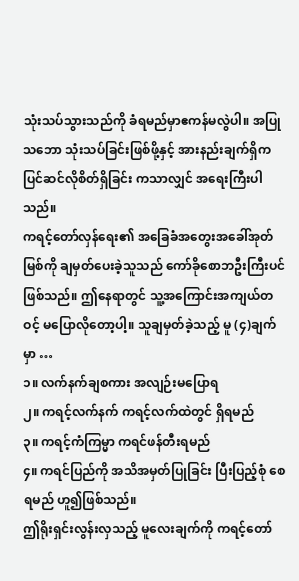သုံးသပ်သွားသည်ကို ခံရမည်မှာဧကန်မလွဲပါ။ အပြုသဘော သုံးသပ်ခြင်းဖြစ်ဖို့နှင့် အားနည်းချက်ရှိက ပြင်ဆင်လိုစိတ်ရှိခြင်း ကသာလျှင် အရေးကြီးပါသည်။
ကရင့်တော်လှန်ရေး၏ အခြေခံအတွေးအခေါ်အုတ်မြစ်ကို ချမှတ်ပေးခဲ့သူသည် ကော်ခိုစောဘဦးကြီးပင်ဖြစ်သည်။ ဤနေရာတွင် သူ့အကြောင်းအကျယ်တဝင့် မပြောလိုတော့ပါ့။ သူချမှတ်ခဲ့သည့် မူ (၄)ချက်မှာ …
၁။ လက်နက်ချစကား အလျဉ်းမပြောရ
၂။ ကရင့်လက်နက် ကရင့်လက်ထဲတွင် ရှိရမည်
၃။ ကရင့်ကံကြမ္မာ ကရင်ဖန်တီးရမည်
၄။ ကရင်ပြည်ကို အသိအမှတ်ပြုခြင်း ပြီးပြည့်စုံ စေရမည် ဟူ၍ဖြစ်သည်။
ဤရိုးရှင်းလွန်းလှသည့် မူလေးချက်ကို ကရင့်တော်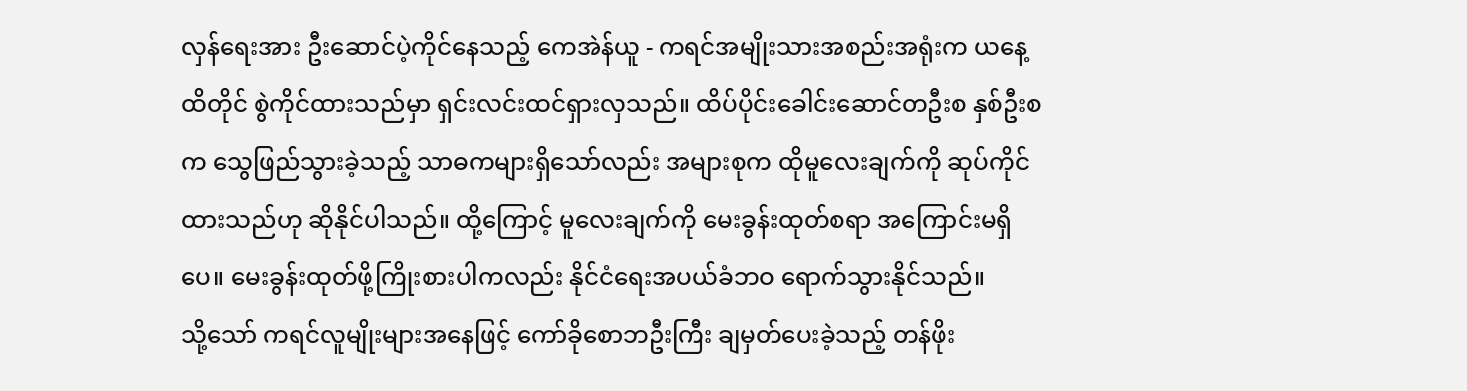လှန်ရေးအား ဦးဆောင်ပဲ့ကိုင်နေသည့် ကေအဲန်ယူ - ကရင်အမျိုးသားအစည်းအရုံးက ယနေ့ထိတိုင် စွဲကိုင်ထားသည်မှာ ရှင်းလင်းထင်ရှားလှသည်။ ထိပ်ပိုင်းခေါင်းဆောင်တဦးစ နှစ်ဦးစက သွေဖြည်သွားခဲ့သည့် သာဓကများရှိသော်လည်း အများစုက ထိုမူလေးချက်ကို ဆုပ်ကိုင်ထားသည်ဟု ဆိုနိုင်ပါသည်။ ထို့ကြောင့် မူလေးချက်ကို မေးခွန်းထုတ်စရာ အကြောင်းမရှိပေ။ မေးခွန်းထုတ်ဖို့ကြိုးစားပါကလည်း နိုင်ငံရေးအပယ်ခံဘဝ ရောက်သွားနိုင်သည်။
သို့သော် ကရင်လူမျိုးများအနေဖြင့် ကော်ခိုစောဘဦးကြီး ချမှတ်ပေးခဲ့သည့် တန်ဖိုး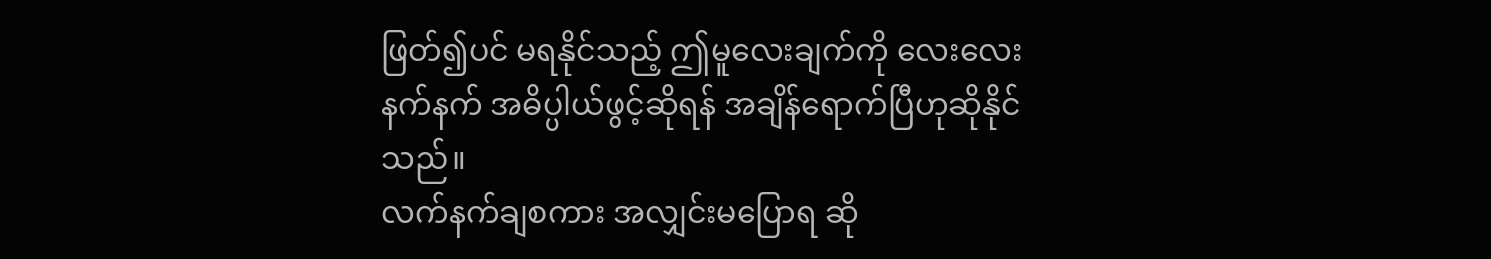ဖြတ်၍ပင် မရနိုင်သည့် ဤမူလေးချက်ကို လေးလေးနက်နက် အဓိပ္ပါယ်ဖွင့်ဆိုရန် အချိန်ရောက်ပြီဟုဆိုနိုင်သည်။
လက်နက်ချစကား အလျှင်းမပြောရ ဆို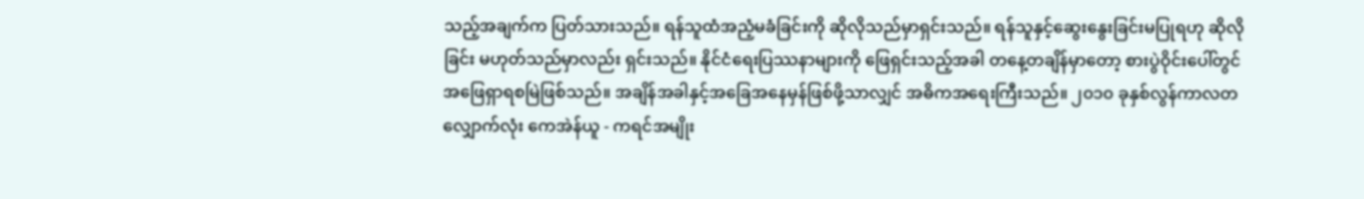သည့်အချက်က ပြတ်သားသည်။ ရန်သူထံအညံ့မခံခြင်းကို ဆိုလိုသည်မှာရှင်းသည်။ ရန်သူနှင့်ဆွေးနွေးခြင်းမပြုရဟု ဆိုလိုခြင်း မဟုတ်သည်မှာလည်း ရှင်းသည်။ နိုင်ငံရေးပြဿနာများကို ဖြေရှင်းသည့်အခါ တနေ့တချိန်မှာတော့ စားပွဲဝိုင်းပေါ်တွင် အဖြေရှာရစမြဲဖြစ်သည်။ အချိန်အခါနှင့်အခြေအနေမှန်ဖြစ်ဖို့သာလျှင် အဓိကအရေးကြီးသည်။ ၂၀၁၀ ခုနှစ်လွန်ကာလတလျှောက်လုံး ကေအဲန်ယူ - ကရင်အမျိုး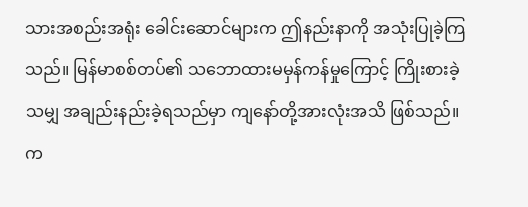သားအစည်းအရုံး ခေါင်းဆောင်များက ဤနည်းနာကို အသုံးပြုခဲ့ကြသည်။ မြန်မာစစ်တပ်၏ သဘောထားမမှန်ကန်မှုကြောင့် ကြိုးစားခဲ့သမျှ အချည်းနည်းခဲ့ရသည်မှာ ကျနော်တို့အားလုံးအသိ ဖြစ်သည်။
က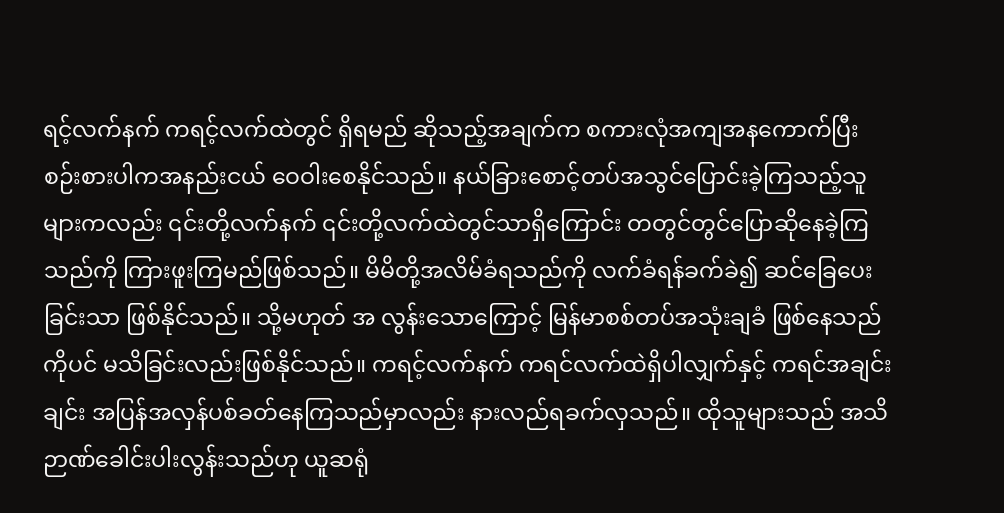ရင့်လက်နက် ကရင့်လက်ထဲတွင် ရှိရမည် ဆိုသည့်အချက်က စကားလုံအကျအနကောက်ပြီး စဉ်းစားပါကအနည်းငယ် ဝေဝါးစေနိုင်သည်။ နယ်ခြားစောင့်တပ်အသွင်ပြောင်းခဲ့ကြသည့်သူများကလည်း ၎င်းတို့လက်နက် ၎င်းတို့လက်ထဲတွင်သာရှိကြောင်း တတွင်တွင်ပြောဆိုနေခဲ့ကြသည်ကို ကြားဖူးကြမည်ဖြစ်သည်။ မိမိတို့အလိမ်ခံရသည်ကို လက်ခံရန်ခက်ခဲ၍ ဆင်ခြေပေးခြင်းသာ ဖြစ်နိုင်သည်။ သို့မဟုတ် အ လွန်းသောကြောင့် မြန်မာစစ်တပ်အသုံးချခံ ဖြစ်နေသည်ကိုပင် မသိခြင်းလည်းဖြစ်နိုင်သည်။ ကရင့်လက်နက် ကရင်လက်ထဲရှိပါလျှက်နှင့် ကရင်အချင်းချင်း အပြန်အလှန်ပစ်ခတ်နေကြသည်မှာလည်း နားလည်ရခက်လှသည်။ ထိုသူများသည် အသိဉာဏ်ခေါင်းပါးလွန်းသည်ဟု ယူဆရုံ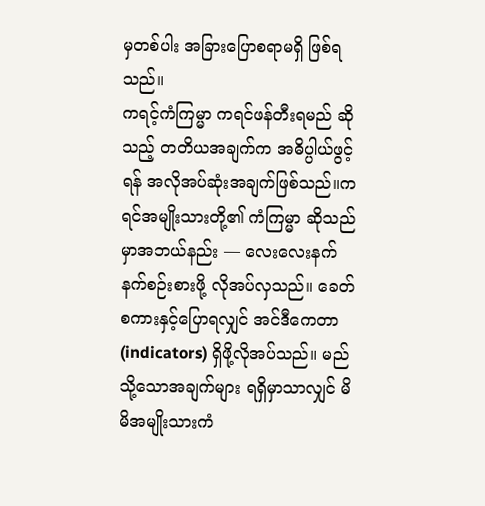မှတစ်ပါး အခြားပြောစရာမရှိ ဖြစ်ရသည်။
ကရင့်ကံကြမ္မာ ကရင်ဖန်တီးရမည် ဆိုသည့် တတိယအချက်က အဓိပ္ပါယ်ဖွင့်ရန် အလိုအပ်ဆုံးအချက်ဖြစ်သည်။ကရင်အမျိုးသားတို့၏ ကံကြမ္မာ ဆိုသည်မှာအဘယ်နည်း — လေးလေးနက်နက်စဉ်းစားဖို့ လိုအပ်လှသည်။ ခေတ်စကားနှင့်ပြောရလျှင် အင်ဒီကေတာ (indicators) ရှိဖို့လိုအပ်သည်။ မည်သို့သောအချက်များ ရရှိမှာသာလျှင် မိမိအမျိုးသားကံ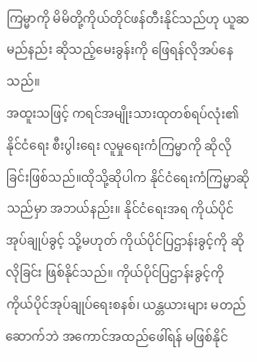ကြမ္မာကို မိမိတို့ကိုယ်တိုင်ဖန်တီးနိုင်သည်ဟု ယူဆမည်နည်း ဆိုသည့်မေးခွန်းကို ဖြေရန်လိုအပ်နေသည်။
အထူးသဖြင့် ကရင်အမျိုးသားထုတစ်ရပ်လုံး၏ နိုင်ငံရေး စီးပွါးရေး လူမှုရေးကံကြမ္မာကို ဆိုလိုခြင်းဖြစ်သည်။ထိုသို့ဆိုပါက နိုင်ငံရေးကံကြမ္မာဆိုသည်မှာ အဘယ်နည်း။ နိုင်ငံရေးအရ ကိုယ်ပိုင်အုပ်ချုပ်ခွင့် သို့မဟုတ် ကိုယ်ပိုင်ပြဌာန်းခွင့်ကို ဆိုလိုခြင်း ဖြစ်နိုင်သည်။ ကိုယ်ပိုင်ပြဌာန်းခွင့်ကို ကိုယ်ပိုင်အုပ်ချုပ်ရေးစနစ်၊ ယန္တယားများ မတည်ဆောက်ဘဲ အကောင်အထည်ဖေါ်ရန် မဖြစ်နိုင်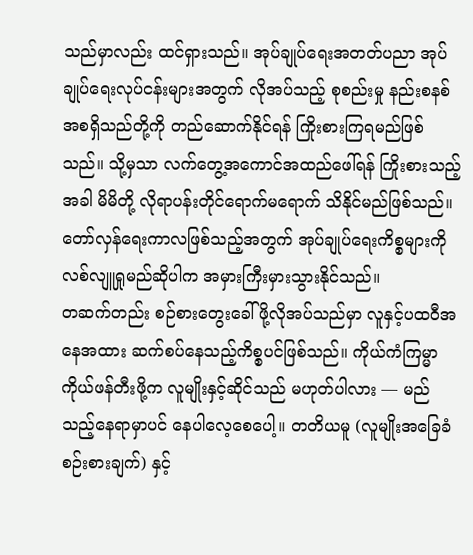သည်မှာလည်း ထင်ရှားသည်။ အုပ်ချုပ်ရေးအတတ်ပညာ အုပ်ချုပ်ရေးလုပ်ငန်းများအတွက် လိုအပ်သည့် စုစည်းမှု နည်းစနစ် အစရှိသည်တို့ကို တည်ဆောက်နိုင်ရန် ကြိုးစားကြရမည်ဖြစ်သည်။ သို့မှသာ လက်တွေ့အကောင်အထည်ဖေါ်ရန် ကြိုးစားသည့်အခါ မိမိတို့ လိုရာပန်းတိုင်ရောက်မရောက် သိနိုင်မည်ဖြစ်သည်။ တော်လှန်ရေးကာလဖြစ်သည့်အတွက် အုပ်ချုပ်ရေးကိစ္စများကို လစ်လျူရှုမည်ဆိုပါက အမှားကြီးမှားသွားနိုင်သည်။
တဆက်တည်း စဉ်စားတွေးခေါ်ဖို့လိုအပ်သည်မှာ လူနှင့်ပထဝီအနေအထား ဆက်စပ်နေသည့်ကိစ္စပင်ဖြစ်သည်။ ကိုယ်ကံကြမ္မာ ကိုယ်ဖန်တီးဖို့က လူမျိုးနှင့်ဆိုင်သည် မဟုတ်ပါလား — မည်သည့်နေရာမှာပင် နေပါလေ့စေပေါ့။ တတိယမူ (လူမျိုးအခြေခံစဉ်းစားချက်) နှင့်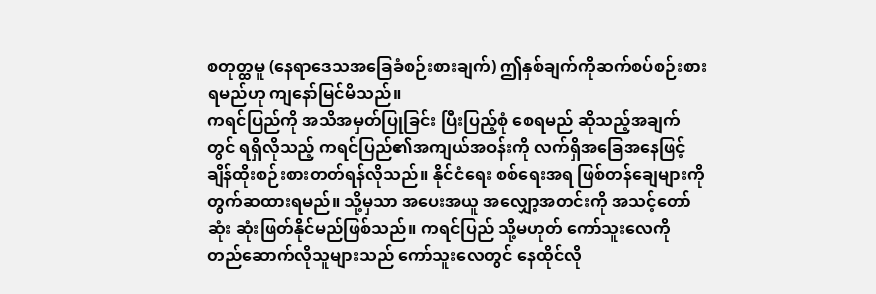စတုတ္ထမူ (နေရာဒေသအခြေခံစဉ်းစားချက်) ဤနှစ်ချက်ကိုဆက်စပ်စဉ်းစားရမည်ဟု ကျနော်မြင်မိသည်။
ကရင်ပြည်ကို အသိအမှတ်ပြုခြင်း ပြီးပြည့်စုံ စေရမည် ဆိုသည့်အချက်တွင် ရရှိလိုသည့် ကရင်ပြည်၏အကျယ်အဝန်းကို လက်ရှိအခြေအနေဖြင့် ချိန်ထိုးစဉ်းစားတတ်ရန်လိုသည်။ နိုင်ငံရေး စစ်ရေးအရ ဖြစ်တန်ချေများကို တွက်ဆထားရမည်။ သို့မှသာ အပေးအယူ အလျှော့အတင်းကို အသင့်တော်ဆုံး ဆုံးဖြတ်နိုင်မည်ဖြစ်သည်။ ကရင်ပြည် သို့မဟုတ် ကော်သူးလေကို တည်ဆောက်လိုသူများသည် ကော်သူးလေတွင် နေထိုင်လို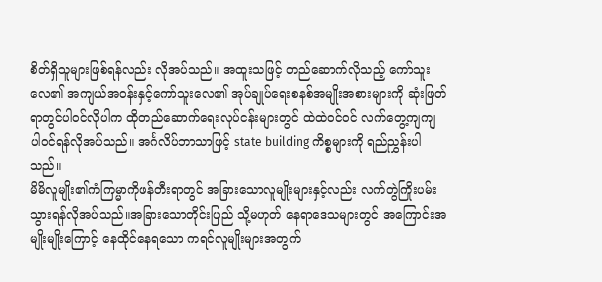စိတ်ရှိသူများဖြစ်ရန်လည်း လိုအပ်သည်။ အထူးသဖြင့် တည်ဆောက်လိုသည့် ကော်သူးလေ၏ အကျယ်အဝန်းနှင့်ကော်သူးလေ၏ အုပ်ချုပ်ရေးစနစ်အမျိုးအစားများကို ဆုံးဖြတ်ရာတွင်ပါဝင်လိုပါက ထိုတည်ဆောက်ရေးလုပ်ငန်းများတွင် ထဲထဲဝင်ဝင် လက်တွေ့ကျကျ ပါဝင်ရန်လိုအပ်သည်။ အင်္ဂလိပ်ဘာသာဖြင့် state building ကိစ္စများကို ရည်ညွှန်းပါသည်။
မိမိလူမျိုး၏ကံကြမ္မာကိုဖန်တီးရာတွင် အခြားသောလူမျိုးများနှင့်လည်း လက်တွဲကြိုးပမ်းသွားရန်လိုအပ်သည်။အခြားသောတိုင်းပြည် သို့မဟုတ် နေရာဒေသများတွင် အကြောင်းအမျိုးမျိုးကြောင့် နေထိုင်နေရသော ကရင်လူမျိုးများအတွက်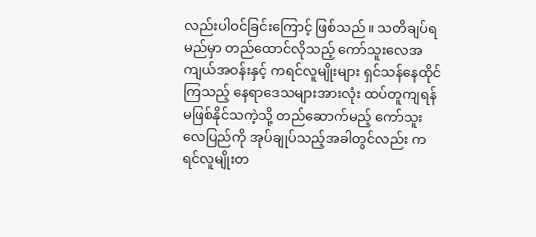လည်းပါဝင်ခြင်းကြောင့် ဖြစ်သည်။ သတိချပ်ရမည်မှာ တည်ထောင်လိုသည့် ကော်သူးလေအကျယ်အဝန်းနှင့် ကရင်လူမျိုးများ ရှင်သန်နေထိုင်ကြသည့် နေရာဒေသများအားလုံး ထပ်တူကျရန် မဖြစ်နိုင်သကဲ့သို့ တည်ဆောက်မည့် ကော်သူးလေပြည်ကို အုပ်ချုပ်သည့်အခါတွင်လည်း ကရင်လူမျိုးတ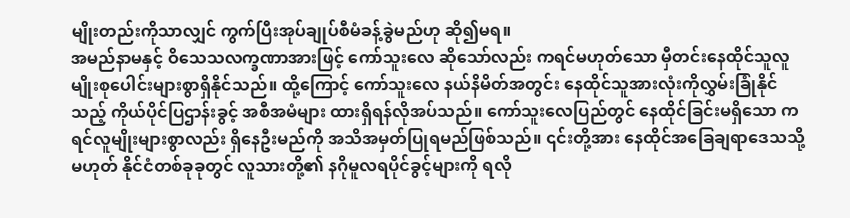မျိုးတည်းကိုသာလျှင် ကွက်ပြီးအုပ်ချုပ်စီမံခန့်ခွဲမည်ဟု ဆို၍မရ။
အမည်နာမနှင့် ဝိသေသလက္ခဏာအားဖြင့် ကော်သူးလေ ဆိုသော်လည်း ကရင်မဟုတ်သော မှီတင်းနေထိုင်သူလူမျိုးစုပေါင်းများစွာရှိနိုင်သည်။ ထို့ကြောင့် ကော်သူးလေ နယ်နိမိတ်အတွင်း နေထိုင်သူအားလုံးကိုလွှမ်းခြုံနိုင်သည့် ကိုယ်ပိုင်ပြဌာန်းခွင့် အစီအမံများ ထားရှိရန်လိုအပ်သည်။ ကော်သူးလေပြည်တွင် နေထိုင်ခြင်းမရှိသော ကရင်လူမျိုးများစွာလည်း ရှိနေဦးမည်ကို အသိအမှတ်ပြုရမည်ဖြစ်သည်။ ၎င်းတို့အား နေထိုင်အခြေချရာဒေသသို့မဟုတ် နိုင်ငံတစ်ခုခုတွင် လူသားတို့၏ နဂိုမူလရပိုင်ခွင့်များကို ရလို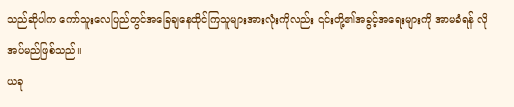သည်ဆိုပါက ကော်သူးလေပြည်တွင်အခြေချနေထိုင်ကြသူများအားလုံးကိုလည်း ၎င်းတို့၏အခွင့်အရေးများကို အာမခံရန် လိုအပ်မည်ဖြစ်သည်။
ယခု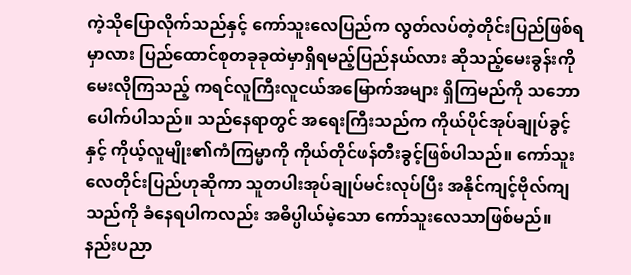ကဲ့သိုပြောလိုက်သည်နှင့် ကော်သူးလေပြည်က လွတ်လပ်တဲ့တိုင်းပြည်ဖြစ်ရမှာလား ပြည်ထောင်စုတခုခုထဲမှာရှိရမည့်ပြည်နယ်လား ဆိုသည့်မေးခွန်းကို မေးလိုကြသည့် ကရင်လူကြီးလူငယ်အမြောက်အများ ရှိကြမည်ကို သဘောပေါက်ပါသည်။ သည်နေရာတွင် အရေးကြီးသည်က ကိုယ်ပိုင်အုပ်ချုပ်ခွင့်နှင့် ကိုယ့်လူမျိုး၏ကံကြမ္မာကို ကိုယ်တိုင်ဖန်တီးခွင့်ဖြစ်ပါသည်။ ကော်သူးလေတိုင်းပြည်ဟုဆိုကာ သူတပါးအုပ်ချုပ်မင်းလုပ်ပြီး အနိုင်ကျင့်ဗိုလ်ကျသည်ကို ခံနေရပါကလည်း အဓိပ္ပါယ်မဲ့သော ကော်သူးလေသာဖြစ်မည်။ နည်းပညာ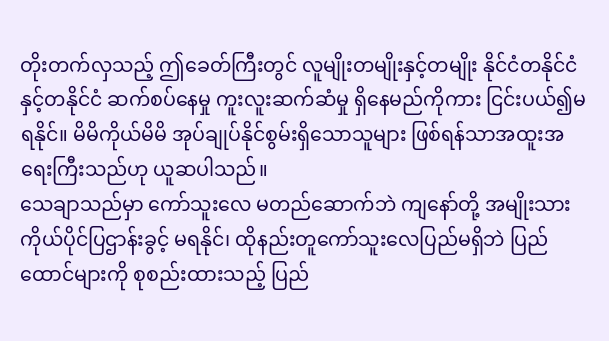တိုးတက်လှသည့် ဤခေတ်ကြီးတွင် လူမျိုးတမျိုးနှင့်တမျိုး နိုင်ငံတနိုင်ငံနှင့်တနိုင်ငံ ဆက်စပ်နေမှု ကူးလူးဆက်ဆံမှု ရှိနေမည်ကိုကား ငြင်းပယ်၍မရနိုင်။ မိမိကိုယ်မိမိ အုပ်ချုပ်နိုင်စွမ်းရှိသောသူများ ဖြစ်ရန်သာအထူးအရေးကြီးသည်ဟု ယူဆပါသည်။
သေချာသည်မှာ ကော်သူးလေ မတည်ဆောက်ဘဲ ကျနော်တို့ အမျိုးသားကိုယ်ပိုင်ပြဌာန်းခွင့် မရနိုင်၊ ထိုနည်းတူကော်သူးလေပြည်မရှိဘဲ ပြည်ထောင်များကို စုစည်းထားသည့် ပြည်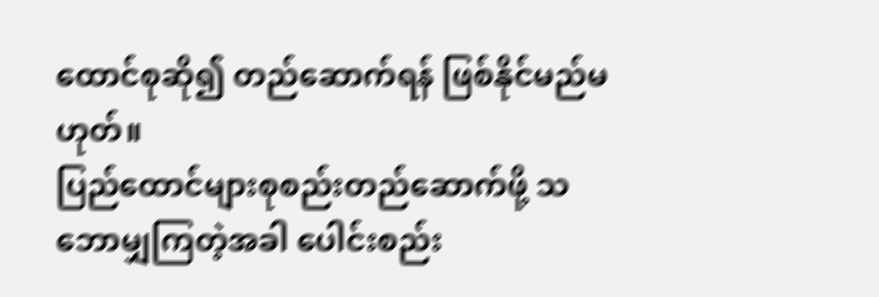ထောင်စုဆို၍ တည်ဆောက်ရန် ဖြစ်နိုင်မည်မဟုတ်။
ပြည်ထောင်များစုစည်းတည်ဆောက်ဖို့ သဘောမျှကြတဲ့အခါ ပေါင်းစည်း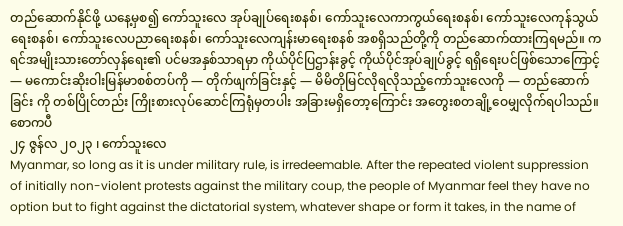တည်ဆောက်နိုင်ဖို့ ယနေ့မှစ၍ ကော်သူးလေ အုပ်ချုပ်ရေးစနစ်၊ ကော်သူးလေကာကွယ်ရေးစနစ်၊ ကော်သူးလေကုန်သွယ်ရေးစနစ်၊ ကော်သူးလေပညာရေးစနစ်၊ ကော်သူးလေကျန်းမာရေးစနစ် အစရှိသည်တို့ကို တည်ဆောက်ထားကြရမည်။ ကရင်အမျိုးသားတော်လှန်ရေး၏ ပင်မအနှစ်သာရမှာ ကိုယ်ပိုင်ပြဌာန်းခွင့် ကိုယ်ပိုင်အုပ်ချုပ်ခွင့် ရရှိရေးပင်ဖြစ်သောကြောင့် — မကောင်းဆိုးဝါးမြန်မာစစ်တပ်ကို — တိုက်ဖျက်ခြင်းနှင့် — မိမိတိုမြင်လိုရလိုသည့်ကော်သူးလေကို — တည်ဆောက်ခြင်း ကို တစ်ပြိုင်တည်း ကြိုးစားလုပ်ဆောင်ကြရုံမှတပါး အခြားမရှိတော့ကြောင်း အတွေးစတချို့ဝေမျှလိုက်ရပါသည်။
စောကပီ
၂၄ ဇွန်လ ၂၀၂၃ ၊ ကော်သူးလေ
Myanmar, so long as it is under military rule, is irredeemable. After the repeated violent suppression of initially non-violent protests against the military coup, the people of Myanmar feel they have no option but to fight against the dictatorial system, whatever shape or form it takes, in the name of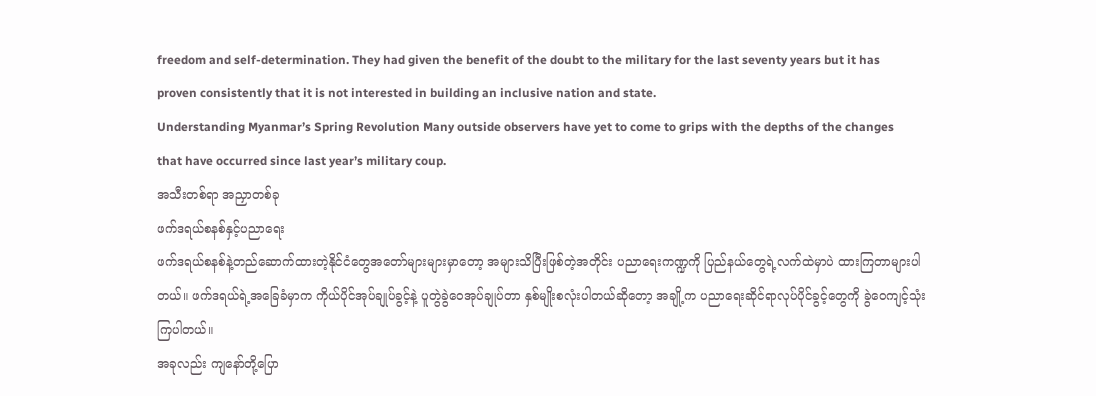freedom and self-determination. They had given the benefit of the doubt to the military for the last seventy years but it has proven consistently that it is not interested in building an inclusive nation and state.
Understanding Myanmar’s Spring Revolution Many outside observers have yet to come to grips with the depths of the changes that have occurred since last year’s military coup.
အသီးတစ်ရာ အညှာတစ်ခု
ဖက်ဒရယ်စနစ်နှင့်ပညာရေး
ဖက်ဒရယ်စနစ်နဲ့တည်ဆောက်ထားတဲ့နိုင်ငံတွေအတော်များများမှာတော့ အများသိပြီးဖြစ်တဲ့အတိုင်း ပညာရေးကဏ္ဍကို ပြည်နယ်တွေရဲ့လက်ထဲမှာပဲ ထားကြတာများပါတယ်။ ဖက်ဒရယ်ရဲ့အခြေခံမှာက ကိုယ်ပိုင်အုပ်ချုပ်ခွင့်နဲ့ ပူတွဲခွဲဝေအုပ်ချုပ်တာ နှစ်မျိုးစလုံးပါတယ်ဆိုတော့ အချို့က ပညာရေးဆိုင်ရာလုပ်ပိုင်ခွင့်တွေကို ခွဲဝေကျင့်သုံးကြပါတယ်။
အခုလည်း ကျနော်တို့ပြော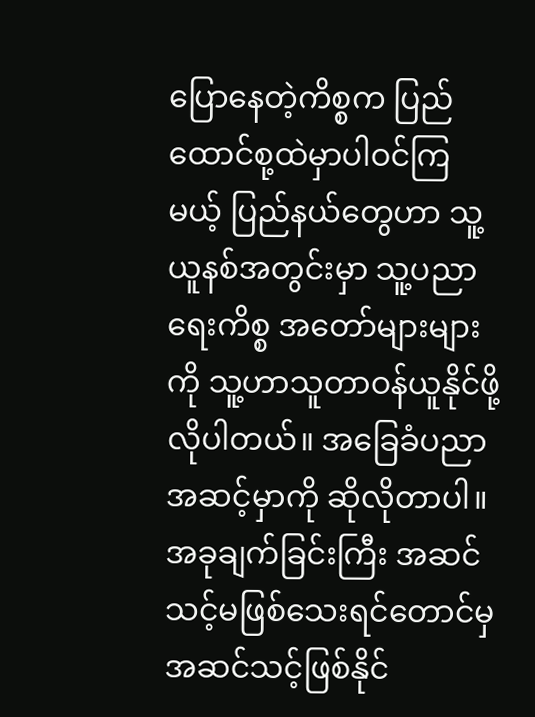ပြောနေတဲ့ကိစ္စက ပြည်ထောင်စု့ထဲမှာပါဝင်ကြမယ့် ပြည်နယ်တွေဟာ သူ့ယူနစ်အတွင်းမှာ သူ့ပညာရေးကိစ္စ အတော်များများကို သူ့ဟာသူတာဝန်ယူနိုင်ဖို့လိုပါတယ်။ အခြေခံပညာအဆင့်မှာကို ဆိုလိုတာပါ။
အခုချက်ခြင်းကြီး အဆင်သင့်မဖြစ်သေးရင်တောင်မှ အဆင်သင့်ဖြစ်နိုင်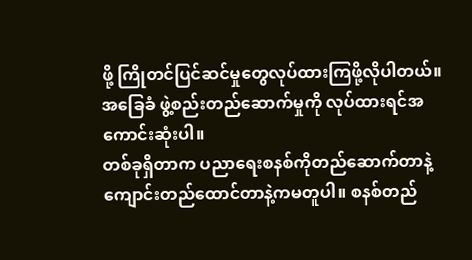ဖို့ ကြိုတင်ပြင်ဆင်မှုတွေလုပ်ထားကြဖို့လိုပါတယ်။ အခြေခံ ဖွဲ့စည်းတည်ဆောက်မှုကို လုပ်ထားရင်အကောင်းဆုံးပါ။
တစ်ခုရှိတာက ပညာရေးစနစ်ကိုတည်ဆောက်တာနဲ့ကျောင်းတည်ထောင်တာနဲ့ကမတူပါ။ စနစ်တည်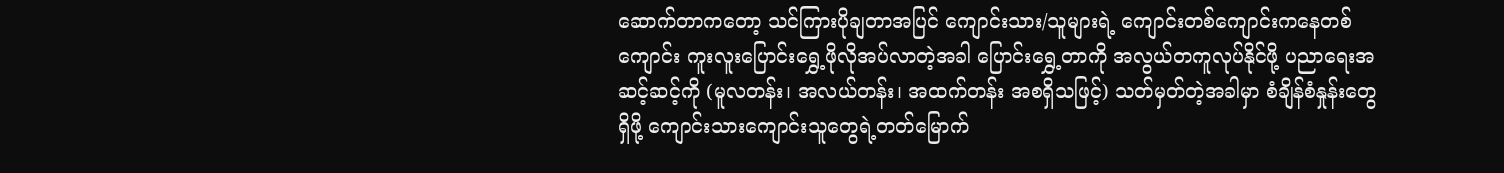ဆောက်တာကတော့ သင်ကြားပိုချတာအပြင် ကျောင်းသား/သူများရဲ့ ကျောင်းတစ်ကျောင်းကနေတစ်ကျောင်း ကူးလူးပြောင်းရွှေ့ဖိုလိုအပ်လာတဲ့အခါ ပြောင်းရွှေ့တာကို အလွယ်တကူလုပ်နိုင်ဖို့ ပညာရေးအဆင့်ဆင့်ကို (မူလတန်း၊ အလယ်တန်း၊ အထက်တန်း အစရှိသဖြင့်) သတ်မှတ်တဲ့အခါမှာ စံချိန်စံနှုန်းတွေရှိဖို့ ကျောင်းသားကျောင်းသူတွေရဲ့တတ်မြောက်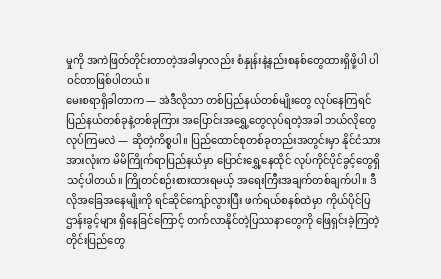မှုကို အကဲဖြတ်တိုင်းတာတဲ့အခါမှာလည်း စံနှုန်းနဲ့နည်းစနစ်တွေထားရှိဖို့ပါ ပါဝင်တာဖြစ်ပါတယ်။
မေးစရာရှိခါတာက — အဲဒီလိုသာ တစ်ပြည်နယ်တစ်မျိုးတွေ လုပ်နေကြရင် ပြည်နယ်တစ်ခုနဲ့တစ်ခုကြား အပြောင်းအရွှေ့တွေလုပ်ရတဲ့အခါ ဘယ်လိုတွေလုပ်ကြမလဲ — ဆိုတဲ့ကိစ္စပါ။ ပြည်ထောင်စုတစ်ခုတည်းအတွင်းမှာ နိုင်ငံသားအားလုံးက မိမိကြိုက်ရာပြည်နယ်မှာ ပြောင်းရွှေ့နေထိုင် လုပ်ကိုင်ပိုင်ခွင့်တွေရှိသင့်ပါတယ်။ ကြိုတင်စဉ်းစားထားရမယ့် အရေးကြီးအချက်တစ်ချက်ပါ။ ဒီလိုအခြေအနေမျိုးကို ရင်ဆိုင်ကျော်လွားပြီး ဖက်ရယ်စနစ်ထဲမှာ ကိုယ်ပိုင်ပြဌာန်းခွင့်များ ရှိနေခြင်ကြောင့် တက်လာနိုင်တဲ့ပြဿနာတွေကို ဖြေရှင်းခဲ့ကြတဲ့ တိုင်းပြည်တွေ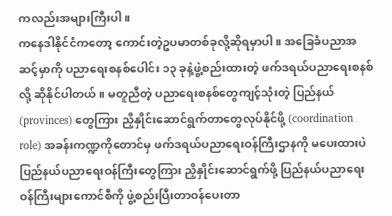ကလည်းအများကြီးပါ။
ကနေဒါနိုင်ငံကတော့ ကောင်းတဲ့ဥပမာတစ်ခုလို့ဆိုရမှာပါ။ အခြေခံပညာအဆင့်မှာကို ပညာရေးစနစ်ပေါင်း ၁၃ ခုနဲ့ဖွဲ့စည်းထားတဲ့ ဖက်ဒရယ်ပညာရေးစနစ်လို့ ဆိုနိုင်ပါတယ်။ မတူညီတဲ့ ပညာရေးစနစ်တွေကျင့်သုံးတဲ့ ပြည်နယ် (provinces) တွေကြား ညှိနှိုင်းဆောင်ရွက်တာတွေလုပ်နိုင်ဖို့ (coordination role) အခန်းကဏ္ဍကိုတောင်မှ ဖက်ဒရယ်ပညာရေးဝန်ကြီးဌာနကို မပေးထားပဲ ပြည်နယ်ပညာရေးဝန်ကြီးတွေကြား ညှိနှိုင်းဆောင်ရွက်ဖို့ ပြည်နယ်ပညာရေးဝန်ကြီးများကောင်စီကို ဖွဲ့စည်းပြီးတာဝန်ပေးတာ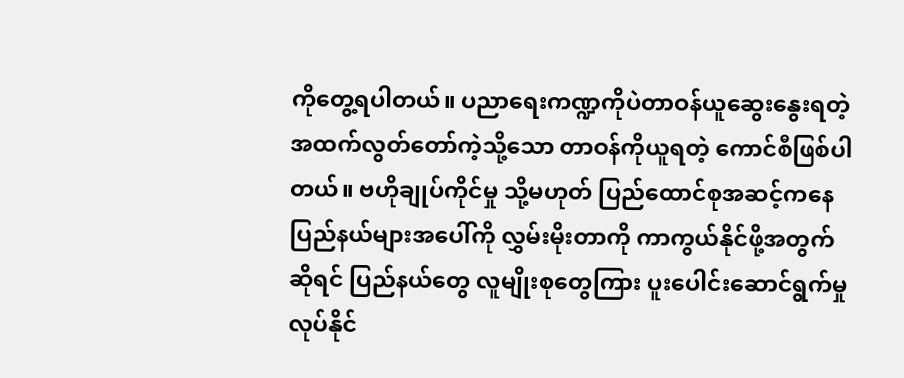ကိုတွေ့ရပါတယ်။ ပညာရေးကဏ္ဍကိုပဲတာဝန်ယူဆွေးနွေးရတဲ့အထက်လွတ်တော်ကဲ့သို့သော တာဝန်ကိုယူရတဲ့ ကောင်စီဖြစ်ပါတယ်။ ဗဟိုချုပ်ကိုင်မှု သို့မဟုတ် ပြည်ထောင်စုအဆင့်ကနေပြည်နယ်များအပေါ်ကို လွှမ်းမိုးတာကို ကာကွယ်နိုင်ဖို့အတွက်ဆိုရင် ပြည်နယ်တွေ လူမျိုးစုတွေကြား ပူးပေါင်းဆောင်ရွက်မှု လုပ်နိုင်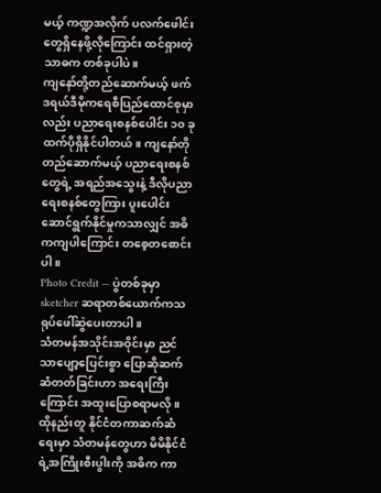မယ့် ကဏ္ဍအလိုက် ပလက်ဖေါင်းတွေရှိနေဖို့လိုကြောင်း ထင်ရှားတဲ့သာဓက တစ်ခုပါပဲ။
ကျနော်တို့တည်ဆောက်မယ့် ဖက်ဒရယ်ဒီမိုကရေစီပြည်ထောင်စုမှာလည်း ပညာရေးစနစ်ပေါင်း ၁၀ ခုထက်ပိုရှိနိုင်ပါတယ်။ ကျနော်တိုတည်ဆောက်မယ့် ပညာရေးစနစ်တွေရဲ့ အရည်အသွေးနဲ့ ဒီလိုပညာရေးစနစ်တွေကြား ပူးပေါင်းဆောင်ရွက်နိုင်မှုကသာလျှင် အဓိကကျပါကြောင်း တစေ့တစောင်းပါ။
Photo Credit — ပွဲတစ်ခုမှာ sketcher ဆရာတစ်ယောက်ကသရုပ်ဖေါ်ဆွဲပေးတာပါ။
သံတမန်အသိုင်းအဝိုင်းမှာ ညင်သာပျော့ပြေင်းစွာ ပြောဆိုဆက်ဆံတတ်ခြင်းဟာ အရေးကြီးကြောင်း အထူးပြောစရာမလို။ ထိုနည်းတူ နိုင်ငံတကာဆက်ဆံရေးမှာ သံတမန်တွေဟာ မိမိနိုင်ငံရဲ့အကြိုးစီးပွါးကို အဓိက ကာ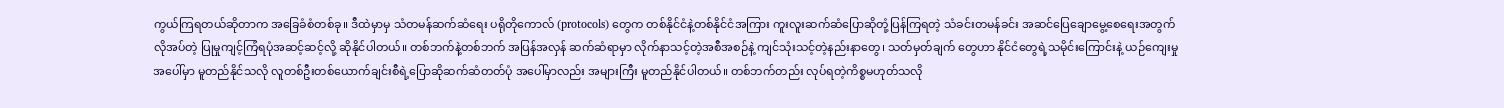ကွယ်ကြရတယ်ဆိုတာက အခြေခံစံတစ်ခု။ ဒီထဲမှာမှ သံတမန်ဆက်ဆံရေး ပရိုတိုကောလ် (protocols) တွေက တစ်နိုင်ငံနဲ့တစ်နိုင်ငံအကြား ကူးလူးဆက်ဆံပြောဆိုတုံ့ပြန်ကြရတဲ့ သံခင်းတမန်ခင်း အဆင်ပြေချောမွေ့စေရေးအတွက် လိုအပ်တဲ့ ပြုမှုကျင့်ကြံရပုံအဆင့်ဆင့်လို့ ဆိုနိုင်ပါတယ်။ တစ်ဘက်နဲ့တစ်ဘက် အပြန်အလှန် ဆက်ဆံရာမှာ လိုက်နာသင့်တဲ့အစီအစဉ်နဲ့ ကျင်သုံးသင့်တဲ့နည်းနာတွေ၊ သတ်မှတ်ချက် တွေဟာ နိုင်ငံတွေရဲ့သမိုင်းကြောင်းနဲ့ ယဉ်ကျေးမှုအပေါ်မှာ မူတည်နိုင်သလို လူတစ်ဦးတစ်ယောက်ချင်းစီရဲ့ပြောဆိုဆက်ဆံတတ်ပုံ အပေါ်မှာလည်း အများကြီး မူတည်နိုင်ပါတယ်။ တစ်ဘက်တည်း လုပ်ရတဲ့ကိစ္စမဟုတ်သလို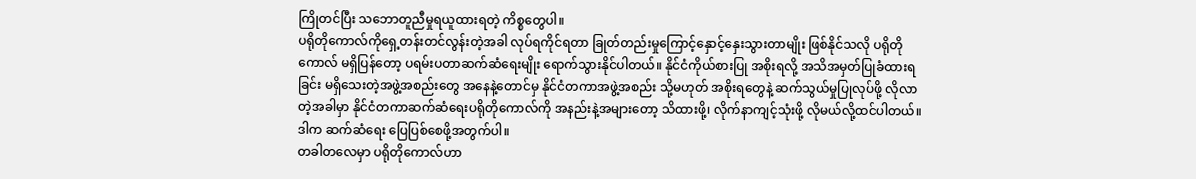ကြိုတင်ပြီး သဘောတူညီမှုရယူထားရတဲ့ ကိစ္စတွေပါ။
ပရိုတိုကောလ်ကိုရှေ့တန်းတင်လွန်းတဲ့အခါ လုပ်ရကိုင်ရတာ ခြုတ်တည်းမှုကြောင့်နှောင့်နှေးသွားတာမျိုး ဖြစ်နိုင်သလို ပရိုတိုကောလ် မရှိပြန်တော့ ပရမ်းပတာဆက်ဆံရေးမျိုး ရောက်သွားနိုင်ပါတယ်။ နိုင်ငံကိုယ်စားပြု အစိုးရလို့ အသိအမှတ်ပြုခံထားရခြင်း မရှိသေးတဲ့အဖွဲ့အစည်းတွေ အနေနဲ့တောင်မှ နိုင်ငံတကာအဖွဲ့အစည်း သို့မဟုတ် အစိုးရတွေနဲ့ ဆက်သွယ်မှုပြုလုပ်ဖို့ လိုလာတဲ့အခါမှာ နိုင်ငံတကာဆက်ဆံရေးပရိုတိုကောလ်ကို အနည်းနဲ့အများတော့ သိထားဖို့၊ လိုက်နာကျင့်သုံးဖို့ လိုမယ်လို့ထင်ပါတယ်။ ဒါက ဆက်ဆံရေး ပြေပြစ်စေဖို့အတွက်ပါ။
တခါတလေမှာ ပရိုတိုကောလ်ဟာ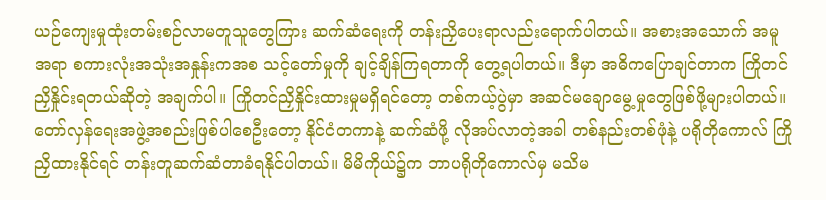ယဉ်ကျေးမှုထုံးတမ်းစဉ်လာမတူသူတွေကြား ဆက်ဆံရေးကို တန်းညှိပေးရာလည်းရောက်ပါတယ်။ အစားအသောက် အမူအရာ စကားလုံးအသုံးအနှုန်းကအစ သင့်တော်မှုကို ချင့်ချိန်ကြရတာကို တွေ့ရပါတယ်။ ဒီမှာ အဓိကပြောချင်တာက ကြိုတင်ညှိနှိုင်းရတယ်ဆိုတဲ့ အချက်ပါ။ ကြိုတင်ညှိနှိုင်းထားမှုမရှိရင်တော့ တစ်ကယ့်ပွဲမှာ အဆင်မချောမွေ့မှုတွေဖြစ်ဖို့များပါတယ်။
တော်လှန်ရေးအဖွဲ့အစည်းဖြစ်ပါစေဦးတော့ နိုင်ငံတကာနဲ့ ဆက်ဆံဖို့ လိုအပ်လာတဲ့အခါ တစ်နည်းတစ်ဖုံနဲ့ ပရိုတိုကောလ် ကြိုညှိထားနိုင်ရင် တန်းတူဆက်ဆံတာခံရနိုင်ပါတယ်။ မိမိကိုယ်၌က ဘာပရိုတိုကောလ်မှ မသိမ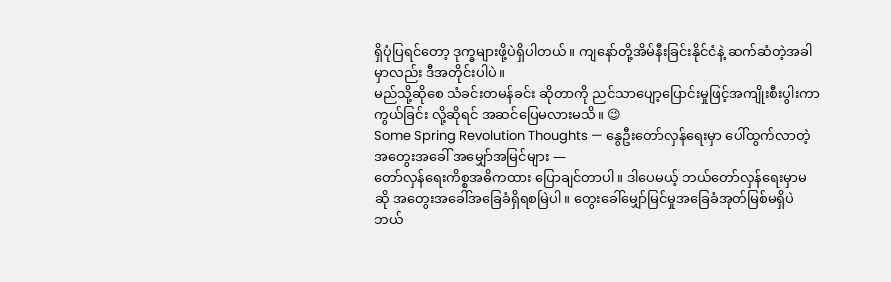ရှိပုံပြရင်တော့ ဒုက္ခများဖို့ပဲရှိပါတယ်။ ကျနော်တို့အိမ်နီးခြင်းနိုင်ငံနဲ့ ဆက်ဆံတဲ့အခါမှာလည်း ဒီအတိုင်းပါပဲ။
မည်သို့ဆိုစေ သံခင်းတမန်ခင်း ဆိုတာကို ညင်သာပျော့ပြောင်းမှုဖြင့်အကျိုးစီးပွါးကာကွယ်ခြင်း လို့ဆိုရင် အဆင်ပြေမလားမသိ။ 😉
Some Spring Revolution Thoughts — နွေဦးတော်လှန်ရေးမှာ ပေါ်ထွက်လာတဲ့ အတွေးအခေါ် အမျှော်အမြင်များ —
တော်လှန်ရေးကိစ္စအဓိကထား ပြောချင်တာပါ။ ဒါပေမယ့် ဘယ်တော်လှန်ရေးမှာမဆို အတွေးအခေါ်အခြေခံရှိရစမြဲပါ။ တွေးခေါ်မျှော်မြင်မှုအခြေခံအုတ်မြစ်မရှိပဲ ဘယ်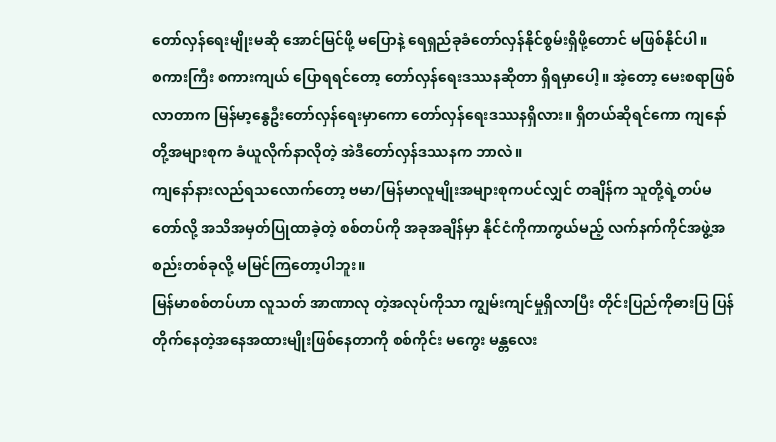တော်လှန်ရေးမျိုးမဆို အောင်မြင်ဖို့ မပြောနဲ့ ရေရှည်ခုခံတော်လှန်နိုင်စွမ်းရှိဖို့တောင် မဖြစ်နိုင်ပါ။
စကားကြီး စကားကျယ် ပြောရရင်တော့ တော်လှန်ရေးဒဿနဆိုတာ ရှိရမှာပေါ့။ အဲ့တော့ မေးစရာဖြစ်လာတာက မြန်မာ့နွေဦးတော်လှန်ရေးမှာကော တော်လှန်ရေးဒဿနရှိလား။ ရှိတယ်ဆိုရင်ကော ကျနော်တို့အများစုက ခံယူလိုက်နာလိုတဲ့ အဲဒီတော်လှန်ဒဿနက ဘာလဲ။
ကျနော်နားလည်ရသလောက်တော့ ဗမာ/မြန်မာလူမျိုးအများစုကပင်လျှင် တချိန်က သူတို့ရဲ့တပ်မတော်လို့ အသိအမှတ်ပြုထာခဲ့တဲ့ စစ်တပ်ကို အခုအချိန်မှာ နိုင်ငံကိုကာကွယ်မည့် လက်နက်ကိုင်အဖွဲ့အစည်းတစ်ခုလို့ မမြင်ကြတော့ပါဘူး။
မြန်မာစစ်တပ်ဟာ လူသတ် အာဏာလု တဲ့အလုပ်ကိုသာ ကျွမ်းကျင်မှုရှိလာပြီး တိုင်းပြည်ကိုဓားပြ ပြန်တိုက်နေတဲ့အနေအထားမျိုးဖြစ်နေတာကို စစ်ကိုင်း မကွေး မန္တလေး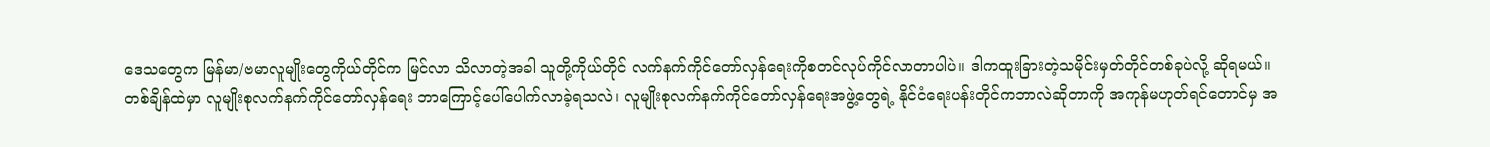ဒေသတွေက မြန်မာ/ဗမာလူမျိုးတွေကိုယ်တိုင်က မြင်လာ သိလာတဲ့အခါ သူတို့ကိုယ်တိုင် လက်နက်ကိုင်တော်လှန်ရေးကိုစတင်လုပ်ကိုင်လာတာပါပဲ။ ဒါကထူးခြားတဲ့သမိုင်းမှတ်တိုင်တစ်ခုပဲလို့ ဆိုရမယ်။
တစ်ချိန်ထဲမှာ လူမျိုးစုလက်နက်ကိုင်တော်လှန်ရေး ဘာကြောင့်ပေါ်ပေါက်လာခဲ့ရသလဲ၊ လူမျိုးစုလက်နက်ကိုင်တော်လှန်ရေးအဖွဲ့တွေရဲ့ နိုင်ငံရေးပန်းတိုင်ကဘာလဲဆိုတာကို အကုန်မဟုတ်ရင်တောင်မှ အ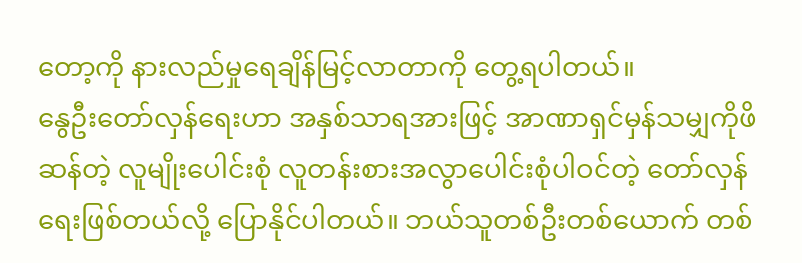တော့ကို နားလည်မှုရေချိန်မြင့်လာတာကို တွေ့ရပါတယ်။
နွေဦးတော်လှန်ရေးဟာ အနှစ်သာရအားဖြင့် အာဏာရှင်မှန်သမျှကိုဖိဆန်တဲ့ လူမျိုးပေါင်းစုံ လူတန်းစားအလွာပေါင်းစုံပါဝင်တဲ့ တော်လှန်ရေးဖြစ်တယ်လို့ ပြောနိုင်ပါတယ်။ ဘယ်သူတစ်ဦးတစ်ယောက် တစ်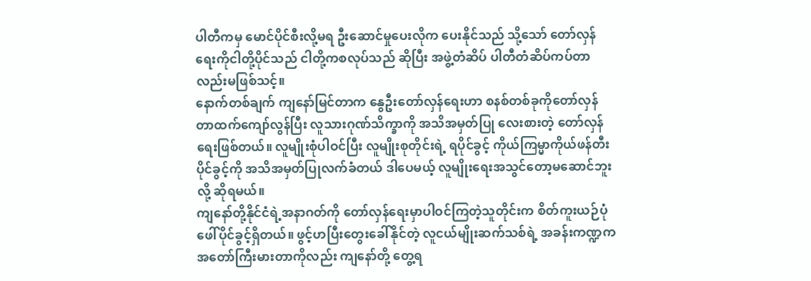ပါတီကမှ မောင်ပိုင်စီးလို့မရ ဦးဆောင်မှုပေးလိုက ပေးနိုင်သည် သို့သော် တော်လှန်ရေးကိုငါတို့ပိုင်သည် ငါတို့ကစလုပ်သည် ဆိုပြီး အဖွဲ့တံဆိပ် ပါတီတံဆိပ်ကပ်တာလည်းမဖြစ်သင့်။
နောက်တစ်ချက် ကျနော်မြင်တာက နွေဦးတော်လှန်ရေးဟာ စနစ်တစ်ခုကိုတော်လှန်တာထက်ကျော်လွန်ပြီး လူသားဂုဏ်သိက္ခာကို အသိအမှတ်ပြု လေးစားတဲ့ တော်လှန်ရေးဖြစ်တယ်။ လူမျိုးစုံပါဝင်ပြီး လူမျိုးစုတိုင်းရဲ့ ရပိုင်ခွင့် ကိုယ်ကြမ္မာကိုယ်ဖန်တီးပိုင်ခွင့်ကို အသိအမှတ်ပြုလက်ခံတယ် ဒါပေမယ့် လူမျိုးရေးအသွင်တော့မဆောင်ဘူးလို့ ဆိုရမယ်။
ကျနော်တို့နိုင်ငံရဲ့အနာဂတ်ကို တော်လှန်ရေးမှာပါဝင်ကြတဲ့သူတိုင်းက စိတ်ကူးယဉ်ပုံဖေါ်ပိုင်ခွင့်ရှိတယ်။ ဖွင့်ဟပြီးတွေးခေါ်နိုင်တဲ့ လူငယ်မျိုးဆက်သစ်ရဲ့ အခန်းကဏ္ဍက အတော်ကြီးမားတာကိုလည်း ကျနော်တို့ တွေ့ရ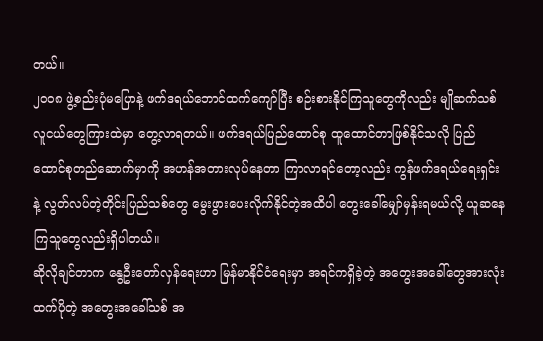တယ်။
၂၀၀၈ ဖွဲ့စည်းပုံမပြောနဲ့ ဖက်ဒရယ်ဘောင်ထက်ကျော်ပြီး စဉ်းစားနိုင်ကြသူတွေကိုလည်း မျိုဆက်သစ်လူငယ်တွေကြားထဲမှာ တွေ့လာရတယ်။ ဖက်ဒရယ်ပြည်ထောင်စု ထူထောင်တာဖြစ်နိုင်သလို ပြည်ထောင်စုတည်ဆောက်မှာကို အဟန်အတားလုပ်နေတာ ကြာလာရင်တော့လည်း ကွန်ဖက်ဒရယ်ရေးရှင်းနဲ့ လွတ်လပ်တဲ့တိုင်းပြည်သစ်တွေ မွေးဖွားပေးလိုက်နိုင်တဲ့အထိပါ တွေးခေါ်မျှော်မှန်းရမယ်လို့ ယူဆနေကြသူတွေလည်းရှိပါတယ်။
ဆိုလိုချင်တာက နွေဦးတော်လှန်ရေးဟာ မြန်မာနိုင်ငံရေးမှာ အရင်ကရှိခဲ့တဲ့ အတွေးအခေါ်တွေအားလုံးထက်ပိုတဲ့ အတွေးအခေါ်သစ် အ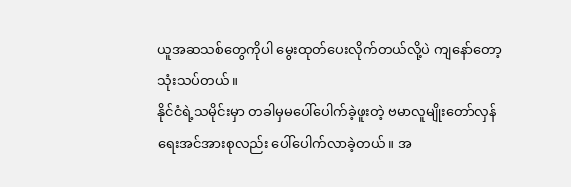ယူအဆသစ်တွေကိုပါ မွေးထုတ်ပေးလိုက်တယ်လို့ပဲ ကျနော်တော့သုံးသပ်တယ်။
နိုင်ငံရဲ့သမိုင်းမှာ တခါမှမပေါ်ပေါက်ခဲ့ဖူးတဲ့ ဗမာလူမျိုးတော်လှန်ရေးအင်အားစုလည်း ပေါ်ပေါက်လာခဲ့တယ်။ အ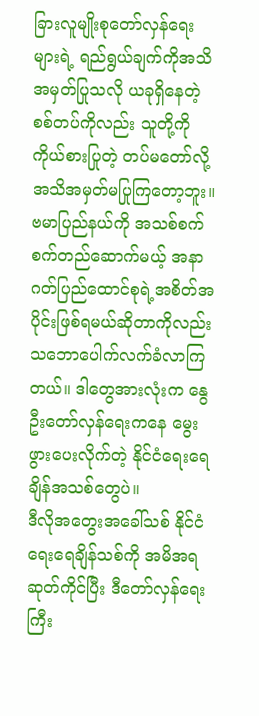ခြားလူမျိုးစုတော်လှန်ရေးများရဲ့ ရည်ရွယ်ချက်ကိုအသိအမှတ်ပြုသလို ယခုရှိနေတဲ့ စစ်တပ်ကိုလည်း သူတို့ကို ကိုယ်စားပြုတဲ့ တပ်မတော်လို့ အသိအမှတ်မပြုကြတော့ဘူး။ ဗမာပြည်နယ်ကို အသစ်စက်စက်တည်ဆောက်မယ့် အနာဂတ်ပြည်ထောင်စုရဲ့အစိတ်အပိုင်းဖြစ်ရမယ်ဆိုတာကိုလည်း သဘောပေါက်လက်ခံလာကြတယ်။ ဒါတွေအားလုံးက နွေဦးတော်လှန်ရေးကနေ မွေးဖွားပေးလိုက်တဲ့ နိုင်ငံရေးရေချိန်အသစ်တွေပဲ။
ဒီလိုအတွေးအခေါ်သစ် နိုင်ငံရေးရေချိန်သစ်ကို အမိအရဆုတ်ကိုင်ပြီး ဒီတော်လှန်ရေးကြီး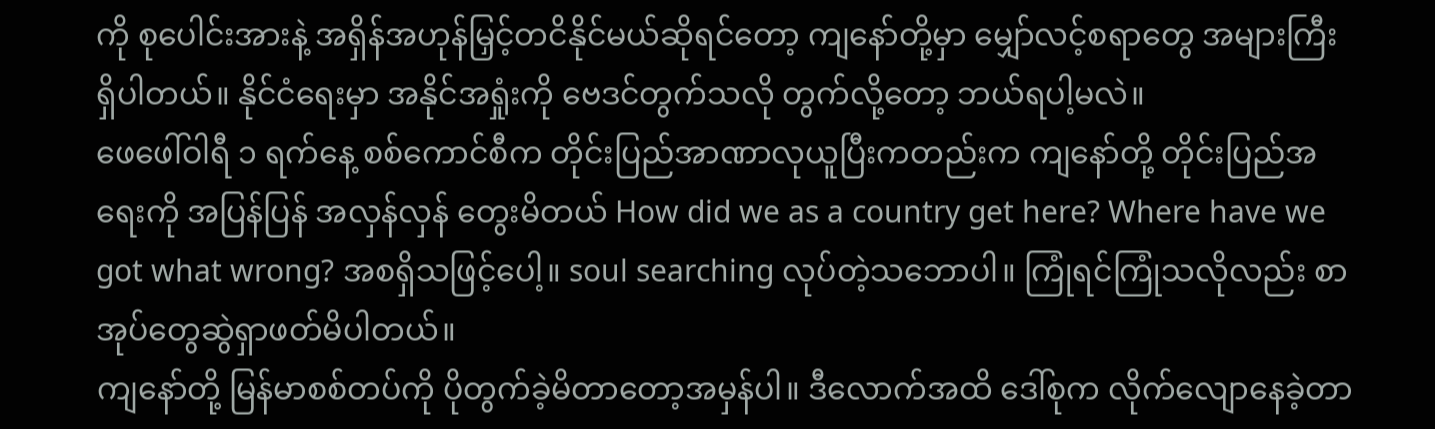ကို စုပေါင်းအားနဲ့ အရှိန်အဟုန်မြှင့်တငိနိုင်မယ်ဆိုရင်တော့ ကျနော်တို့မှာ မျှော်လင့်စရာတွေ အများကြီးရှိပါတယ်။ နိုင်ငံရေးမှာ အနိုင်အရှုံးကို ဗေဒင်တွက်သလို တွက်လို့တော့ ဘယ်ရပါ့မလဲ။
ဖေဖေါ်ဝါရီ ၁ ရက်နေ့ စစ်ကောင်စီက တိုင်းပြည်အာဏာလုယူပြီးကတည်းက ကျနော်တို့ တိုင်းပြည်အရေးကို အပြန်ပြန် အလှန်လှန် တွေးမိတယ် How did we as a country get here? Where have we got what wrong? အစရှိသဖြင့်ပေါ့။ soul searching လုပ်တဲ့သဘောပါ။ ကြုံရင်ကြုံသလိုလည်း စာအုပ်တွေဆွဲရှာဖတ်မိပါတယ်။
ကျနော်တို့ မြန်မာစစ်တပ်ကို ပိုတွက်ခဲ့မိတာတော့အမှန်ပါ။ ဒီလောက်အထိ ဒေါ်စုက လိုက်လျောနေခဲ့တာ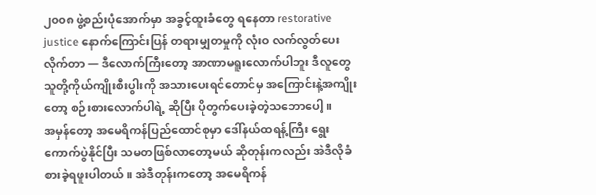၂၀၀၈ ဖွဲ့စည်းပုံအောက်မှာ အခွင့်ထူးခံတွေ ရနေတာ restorative justice နောက်ကြောင်းပြန် တရားမျှတမှုကို လုံးဝ လက်လွတ်ပေးလိုက်တာ — ဒီလောက်ကြီးတော့ အာဏာမရူးလောက်ပါဘူး ဒီလူတွေ သူတို့ကိုယ်ကျိုးစီးပွါးကို အသားပေးရင်တောင်မှ အကြောင်းနဲ့အကျိုးတော့ စဉ်းစားလောက်ပါရဲ့ ဆိုပြီး ပိုတွက်ပေးခဲ့တဲ့သဘောပေါ့။
အမှန်တော့ အမေရိကန်ပြည်ထောင်စုမှာ ဒေါ်နယ်ထရန့်ကြီး ရွေးကောက်ပွဲနိုင်ပြီး သမတဖြစ်လာတော့မယ် ဆိုတုန်းကလည်း အဲဒီလိုခံစားခဲ့ရဖူးပါတယ်။ အဲဒီတုန်းကတော့ အမေရိကန်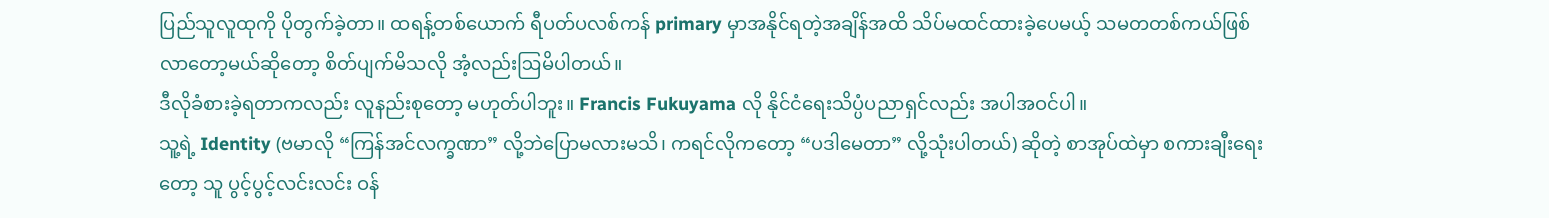ပြည်သူလူထုကို ပိုတွက်ခဲ့တာ။ ထရန့်တစ်ယောက် ရီပတ်ပလစ်ကန် primary မှာအနိုင်ရတဲ့အချိန်အထိ သိပ်မထင်ထားခဲ့ပေမယ့် သမတတစ်ကယ်ဖြစ်လာတော့မယ်ဆိုတော့ စိတ်ပျက်မိသလို အံ့လည်းဩမိပါတယ်။
ဒီလိုခံစားခဲ့ရတာကလည်း လူနည်းစုတော့ မဟုတ်ပါဘူး။ Francis Fukuyama လို နိုင်ငံရေးသိပ္ပံပညာရှင်လည်း အပါအဝင်ပါ။
သူ့ရဲ့ Identity (ဗမာလို “ကြန်အင်လက္ခဏာ” လို့ဘဲပြောမလားမသိ၊ ကရင်လိုကတော့ “ပဒါမေတာ” လို့သုံးပါတယ်) ဆိုတဲ့ စာအုပ်ထဲမှာ စကားချီးရေးတော့ သူ ပွင့်ပွင့်လင်းလင်း ဝန်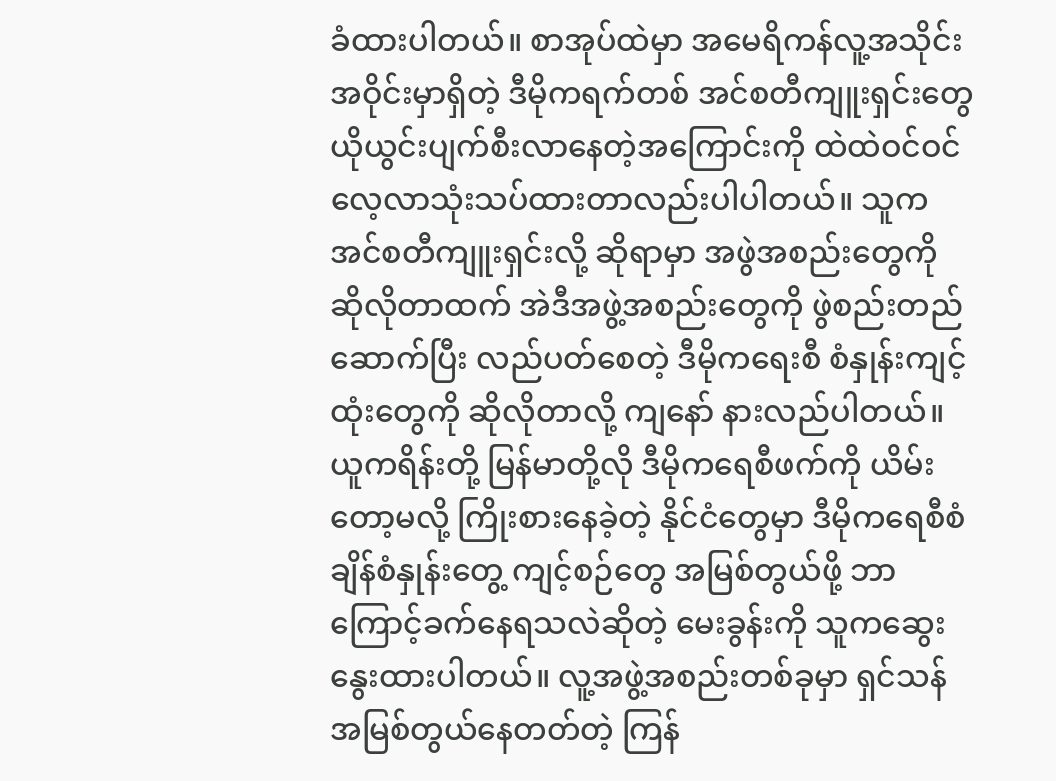ခံထားပါတယ်။ စာအုပ်ထဲမှာ အမေရိကန်လူ့အသိုင်းအဝိုင်းမှာရှိတဲ့ ဒီမိုကရက်တစ် အင်စတီကျူးရှင်းတွေ ယိုယွင်းပျက်စီးလာနေတဲ့အကြောင်းကို ထဲထဲဝင်ဝင် လေ့လာသုံးသပ်ထားတာလည်းပါပါတယ်။ သူက အင်စတီကျူးရှင်းလို့ ဆိုရာမှာ အဖွဲအစည်းတွေကို ဆိုလိုတာထက် အဲဒီအဖွဲ့အစည်းတွေကို ဖွဲစည်းတည်ဆောက်ပြီး လည်ပတ်စေတဲ့ ဒီမိုကရေးစီ စံနှုန်းကျင့်ထုံးတွေကို ဆိုလိုတာလို့ ကျနော် နားလည်ပါတယ်။
ယူကရိန်းတို့ မြန်မာတို့လို ဒီမိုကရေစီဖက်ကို ယိမ်းတော့မလို့ ကြိုးစားနေခဲ့တဲ့ နိုင်ငံတွေမှာ ဒီမိုကရေစီစံချိန်စံနှုန်းတွေ့ ကျင့်စဉ်တွေ အမြစ်တွယ်ဖို့ ဘာကြောင့်ခက်နေရသလဲဆိုတဲ့ မေးခွန်းကို သူကဆွေးနွေးထားပါတယ်။ လူ့အဖွဲ့အစည်းတစ်ခုမှာ ရှင်သန်အမြစ်တွယ်နေတတ်တဲ့ ကြန်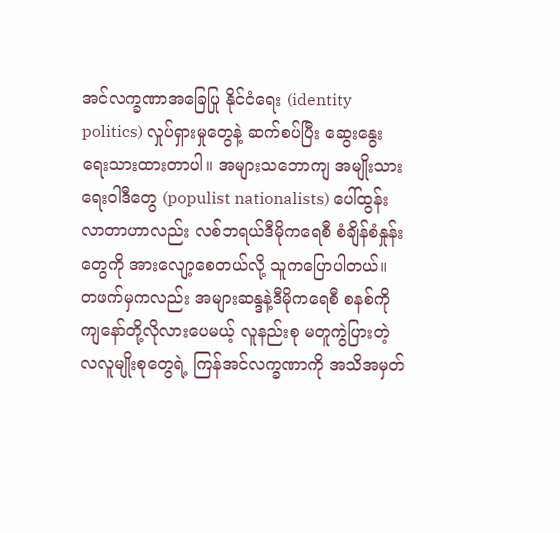အင်လက္ခဏာအခြေပြု နိုင်ငံရေး (identity politics) လှုပ်ရှားမှုတွေနဲ့ ဆက်စပ်ပြီး ဆွေးနွေးရေးသားထားတာပါ။ အများသဘောကျ အမျိုးသားရေးဝါဒီတွေ (populist nationalists) ပေါ်ထွန်းလာတာဟာလည်း လစ်ဘရယ်ဒီမိုကရေစီ စံချိန်စံနှုန်းတွေကို အားလျော့စေတယ်လို့ သူကပြောပါတယ်။
တဖက်မှကလည်း အများဆန္ဒနဲ့ဒီမိုကရေစီ စနစ်ကို ကျနော်တို့လိုလားပေမယ့် လူနည်းစု မတူကွဲပြားတဲ့ လလူမျိုးစုတွေရဲ့ ကြန်အင်လက္ခဏာကို အသိအမှတ်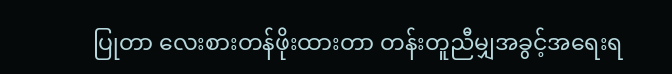ပြုတာ လေးစားတန်ဖိုးထားတာ တန်းတူညီမျှအခွင့်အရေးရ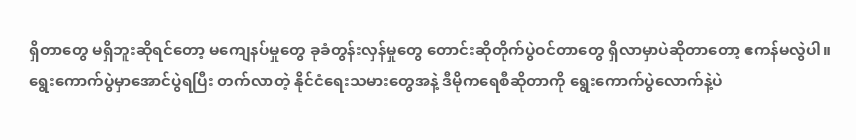ရှိတာတွေ မရှိဘူးဆိုရင်တော့ မကျေနပ်မှုတွေ ခုခံတွန်းလှန်မှုတွေ တောင်းဆိုတိုက်ပွဲဝင်တာတွေ ရှိလာမှာပဲဆိုတာတော့ ဧကန်မလွဲပါ။
ရွေးကောက်ပွဲမှာအောင်ပွဲရပြီး တက်လာတဲ့ နိုင်ငံရေးသမားတွေအနဲ့ ဒီမိုကရေစီဆိုတာကို ရွေးကောက်ပွဲလောက်နဲ့ပဲ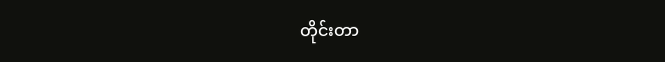တိုင်းတာ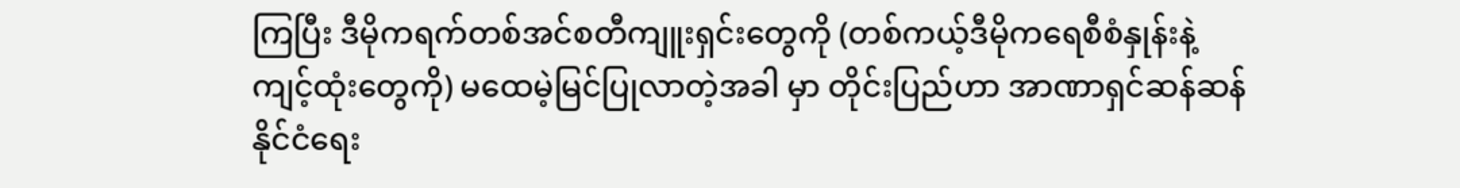ကြပြီး ဒီမိုကရက်တစ်အင်စတီကျူးရှင်းတွေကို (တစ်ကယ့်ဒီမိုကရေစီစံနှုန်းနဲ့ကျင့်ထုံးတွေကို) မထေမဲ့မြင်ပြုလာတဲ့အခါ မှာ တိုင်းပြည်ဟာ အာဏာရှင်ဆန်ဆန်နိုင်ငံရေး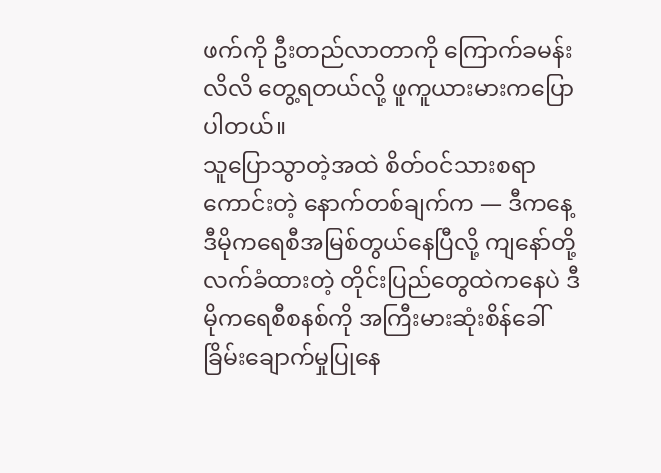ဖက်ကို ဦးတည်လာတာကို ကြောက်ခမန်းလိလိ တွေ့ရတယ်လို့ ဖူကူယားမားကပြောပါတယ်။
သူပြောသွာတဲ့အထဲ စိတ်ဝင်သားစရာကောင်းတဲ့ နောက်တစ်ချက်က — ဒီကနေ့ ဒီမိုကရေစီအမြစ်တွယ်နေပြီလို့ ကျနော်တို့လက်ခံထားတဲ့ တိုင်းပြည်တွေထဲကနေပဲ ဒီမိုကရေစီစနစ်ကို အကြီးမားဆုံးစိန်ခေါ်ခြိမ်းချောက်မှုပြုနေ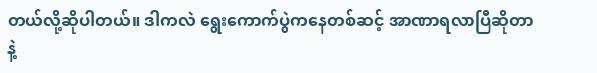တယ်လို့ဆိုပါတယ်။ ဒါကလဲ ရွေးကောက်ပွဲကနေတစ်ဆင့် အာဏာရလာပြီဆိုတာနဲ့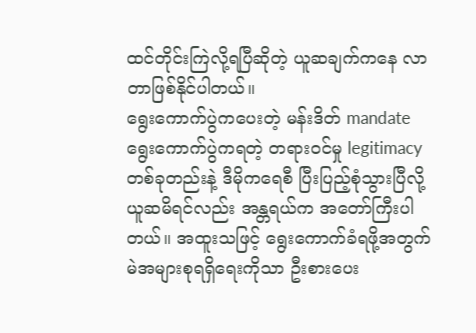ထင်တိုင်းကြဲလို့ရပြီဆိုတဲ့ ယူဆချက်ကနေ လာတာဖြစ်နိုင်ပါတယ်။
ရွေးကောက်ပွဲကပေးတဲ့ မန်းဒိတ် mandate ရွေးကောက်ပွဲကရတဲ့ တရားဝင်မှု legitimacy တစ်ခုတည်းနဲ့ ဒီမိုကရေစီ ပြီးပြည့်စုံသွားပြီလို့ ယူဆမိရင်လည်း အန္တရယ်က အတော်ကြီးပါတယ်။ အထူးသဖြင့် ရွေးကောက်ခံရဖို့အတွက် မဲအများစုရရှိရေးကိုသာ ဦးစားပေး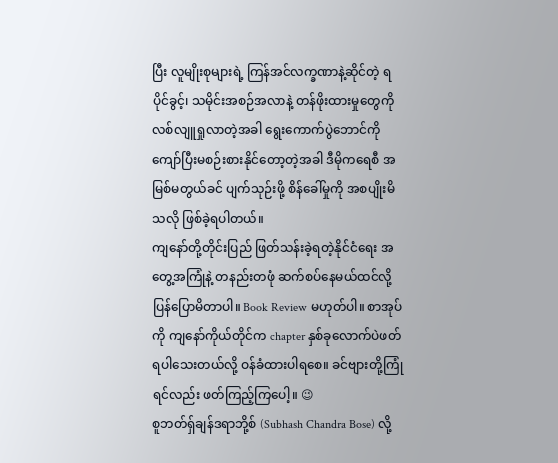ပြီး လူမျိုးစုများရဲ့ ကြန်အင်လက္ခဏာနဲ့ဆိုင်တဲ့ ရပိုင်ခွင့်၊ သမိုင်းအစဉ်အလာနဲ့ တန်ဖိုးထားမှုတွေကို လစ်လျူရှုလာတဲ့အခါ ရွေးကောက်ပွဲဘောင်ကို ကျော်ပြီးမစဉ်းစားနိုင်တော့တဲ့အခါ ဒီမိုကရေစီ အမြစ်မတွယ်ခင် ပျက်သုဉ်းဖို့ စိန်ခေါ်မှုကို အစပျိုးမိသလို ဖြစ်ခဲ့ရပါတယ်။
ကျနော်တို့တိုင်းပြည် ဖြတ်သန်းခဲ့ရတဲ့နိုင်ငံရေး အတွေ့အကြုံနဲ့ တနည်းတဖုံ ဆက်စပ်နေမယ်ထင်လို့ ပြန်ပြောမိတာပါ။ Book Review မဟုတ်ပါ။ စာအုပ်ကို ကျနော်ကိုယ်တိုင်က chapter နှစ်ခုလောက်ပဲဖတ်ရပါသေးတယ်လို့ ဝန်ခံထားပါရစေ။ ခင်ဗျားတို့ကြုံရင်လည်း ဖတ်ကြည့်ကြပေါ့။ 😉
စူဘတ်ရှ်ချန်ဒရာဘို့စ် (Subhash Chandra Bose) လို့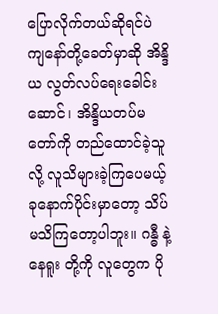ပြောလိုက်တယ်ဆိုရင်ပဲ ကျနော်တို့ခေတ်မှာဆို အိန္ဒိယ လွတ်လပ်ရေးခေါင်းဆောင်၊ အိန္ဒိယတပ်မတော်ကို တည်ထောင်ခဲ့သူလို့ လူသိများခဲ့ကြပေမယ့် ခုနောက်ပိုင်းမှာတော့ သိပ်မသိကြတော့ပါဘူး။ ဂန္ဓီ နဲ့ နေရူး တို့ကို လူတွေက ပို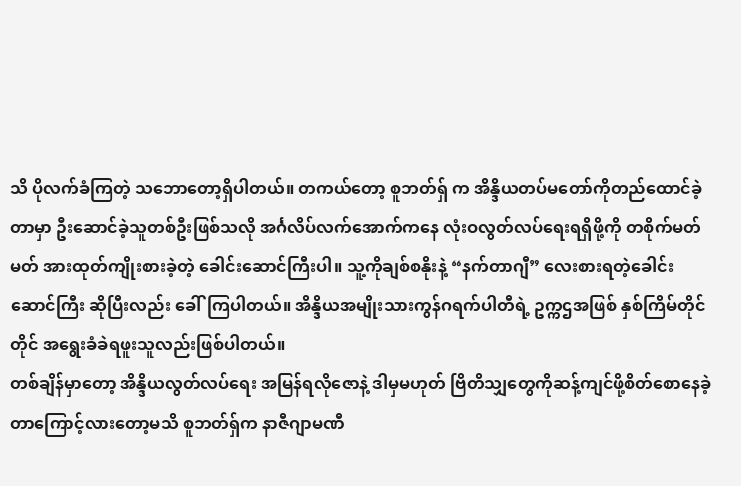သိ ပိုလက်ခံကြတဲ့ သဘောတော့ရှိပါတယ်။ တကယ်တော့ စူဘတ်ရှ် က အိန္ဒိယတပ်မတော်ကိုတည်ထောင်ခဲ့တာမှာ ဦးဆောင်ခဲ့သူတစ်ဦးဖြစ်သလို အင်္ဂလိပ်လက်အောက်ကနေ လုံးဝလွတ်လပ်ရေးရရှိဖို့ကို တစိုက်မတ်မတ် အားထုတ်ကျိုးစားခဲ့တဲ့ ခေါင်းဆောင်ကြီးပါ။ သူ့ကိုချစ်စနိုးနဲ့ “နက်တာဂျီ” လေးစားရတဲ့ခေါင်းဆောင်ကြီး ဆိုပြီးလည်း ခေါ်ကြပါတယ်။ အိန္ဒိယအမျိုးသားကွန်ဂရက်ပါတီရဲ့ ဥက္ကဌအဖြစ် နှစ်ကြိမ်တိုင်တိုင် အရွေးခံခဲရဖူးသူလည်းဖြစ်ပါတယ်။
တစ်ချိန်မှာတော့ အိန္ဒိယလွတ်လပ်ရေး အမြန်ရလိုဇောနဲ့ ဒါမှမဟုတ် ဗြိတိသျှတွေကိုဆန့်ကျင်ဖို့စိတ်စောနေခဲ့တာကြောင့်လားတော့မသိ စူဘတ်ရှ်က နာဇီဂျာမဏီ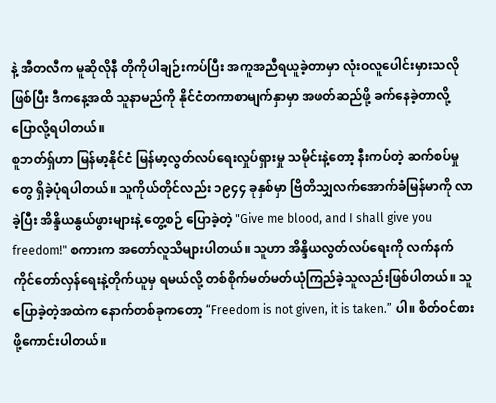နဲ့ အီတလီက မူဆိုလိုနီ တိုကိုပါချဉ်းကပ်ပြီး အကူအညီရယူခဲ့တာမှာ လုံးဝလူပေါင်းမှားသလို ဖြစ်ပြီး ဒီကနေ့အထိ သူနာမည်ကို နိုင်ငံတကာစာမျက်နှာမှာ အဖတ်ဆည်ဖို့ ခက်နေခဲ့တာလို့ ပြောလို့ရပါတယ်။
စူဘတ်ရှ်ဟာ မြန်မာ့နိုင်ငံ မြန်မာ့လွတ်လပ်ရေးလှုပ်ရှားမှု သမိုင်းနဲ့တော့ နီးကပ်တဲ့ ဆက်စပ်မှုတွေ ရှိခဲ့ပုံရပါတယ်။ သူကိုယ်တိုင်လည်း ၁၉၄၄ ခုနှစ်မှာ ဗြိတိသျှလက်အောက်ခံမြန်မာကို လာခဲ့ပြီး အိန္ဒိယနွယ်ဖွားများနဲ့ တွေ့စဉ် ပြောခဲ့တဲ့ "Give me blood, and I shall give you freedom!" စကားက အတော်လူသိများပါတယ်။ သူဟာ အိန္ဒိယလွတ်လပ်ရေးကို လက်နက်ကိုင်တော်လှန်ရေးနဲ့တိုက်ယူမှ ရမယ်လို့ တစ်စိုက်မတ်မတ်ယုံကြည်ခဲ့သူလည်းဖြစ်ပါတယ်။ သူပြောခဲ့တဲ့အထဲက နောက်တစ်ခုကတော့ “Freedom is not given, it is taken.” ပါ။ စိတ်ဝင်စားဖို့ကောင်းပါတယ်။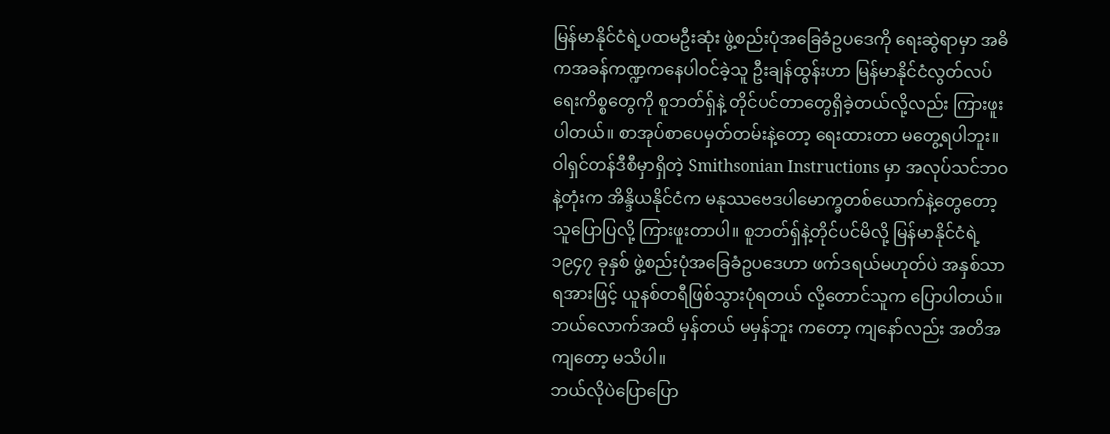မြန်မာနိုင်ငံရဲ့ပထမဦးဆုံး ဖွဲ့စည်းပုံအခြေခံဥပဒေကို ရေးဆွဲရာမှာ အဓိကအခန်ကဏ္ဍကနေပါဝင်ခဲ့သူ ဦးချန်ထွန်းဟာ မြန်မာနိုင်ငံလွတ်လပ်ရေးကိစ္စတွေကို စူဘတ်ရှ်နဲ့ တိုင်ပင်တာတွေရှိခဲ့တယ်လို့လည်း ကြားဖူးပါတယ်။ စာအုပ်စာပေမှတ်တမ်းနဲ့တော့ ရေးထားတာ မတွေ့ရပါဘူး။ ဝါရှင်တန်ဒီစီမှာရှိတဲ့ Smithsonian Instructions မှာ အလုပ်သင်ဘဝနဲ့တုံးက အိန္ဒိယနိုင်ငံက မနုဿဗေဒပါမောက္ခတစ်ယောက်နဲ့တွေတော့ သူပြောပြလို့ ကြားဖူးတာပါ။ စူဘတ်ရှ်နဲ့တိုင်ပင်မိလို့ မြန်မာနိုင်ငံရဲ့ ၁၉၄၇ ခုနှစ် ဖွဲ့စည်းပုံအခြေခံဥပဒေဟာ ဖက်ဒရယ်မဟုတ်ပဲ အနှစ်သာရအားဖြင့် ယူနစ်တရီဖြစ်သွားပုံရတယ် လို့တောင်သူက ပြောပါတယ်။ ဘယ်လောက်အထိ မှန်တယ် မမှန်ဘူး ကတော့ ကျနော်လည်း အတိအကျတော့ မသိပါ။
ဘယ်လိုပဲပြောပြော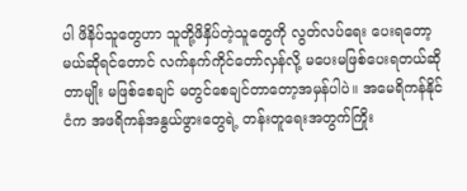ပါ ဖိနိပ်သူတွေဟာ သူတို့ဖိနှိပ်တဲ့သူတွေကို လွတ်လပ်ရေး ပေးရတော့မယ်ဆိုရင်တောင် လက်နက်ကိုင်တော်လှန်လို့ မပေးမဖြစ်ပေးရတယ်ဆိုတာမျိုး မဖြစ်စေချင် မတွင်စေချင်တာတော့အမှန်ပါပဲ။ အမေရိကန်နိုင်ငံက အဖရိကန်အနွယ်ဖွားတွေရဲ့ တန်းတူရေးအတွက်ကြိုး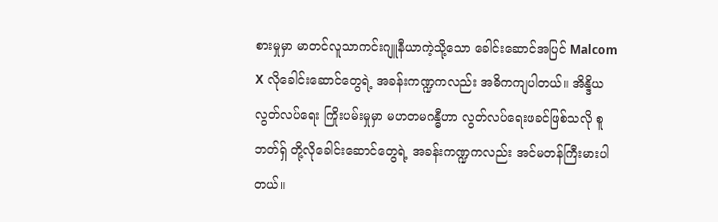စားမှုမှာ မာတင်လူသာကင်းဂျူနီယာကဲ့သို့သော ခေါင်းဆောင်အပြင် Malcom X လိုခေါင်းဆောင်တွေရဲ့ အခန်းကဏ္ဍကလည်း အဓိကကျပါတယ်။ အိန္ဒိယလွတ်လပ်ရေး ကြိုးပမ်းမှုမှာ မဟတမဂန္ဓီဟာ လွတ်လပ်ရေးဖခင်ဖြစ်သလို စူဘတ်ရှ် တို့လိုခေါင်းဆောင်တွေရဲ့ အခန်းကဏ္ဍကလည်း အင်မတန်ကြီးမားပါတယ်။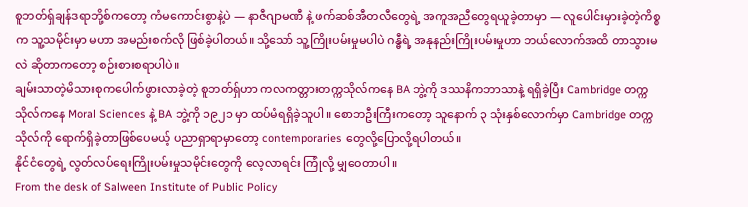စူဘတ်ရှ်ချန်ဒရာဘို့စ်ကတော့ ကံမကောင်းစွာနဲ့ပဲ — နာဇီဂျာမဏီ နဲ့ ဖက်ဆစ်အီတလီတွေရဲ့ အကူအညီတွေရယူခဲ့တာမှာ — လူပေါင်းမှားခဲ့တဲ့ကိစ္စက သူ့သမိုင်းမှာ မဟာ အမည်းစက်လို ဖြစ်ခဲ့ပါတယ်။ သို့သော် သူ့ကြိုးပမ်းမှုမပါပဲ ဂန္ဓီရဲ့ အနုနည်းကြိုးပမ်းမှုဟာ ဘယ်လောက်အထိ တာသွားမလဲ ဆိုတာကတော့ စဉ်းစားစရာပါပဲ။
ချမ်းသာတဲ့မိသားစုကပေါက်ဖွားလာခဲ့တဲ့ စူဘတ်ရှ်ဟာ ကလကတ္တားတက္ကသိုလ်ကနေ BA ဘွဲ့ကို ဒဿနိကဘာသာနဲ့ ရရှိခဲ့ပြီး Cambridge တက္ကသိုလ်ကနေ Moral Sciences နဲ့ BA ဘွဲ့ကို ၁၉၂၁ မှာ ထပ်မံရရှိခဲ့သူပါ။ စောဘဦးကြီးကတော့ သူနောက် ၃ သုံးနှစ်လောက်မှာ Cambridge တက္ကသိုလ်ကို ရောက်ရှိခဲ့တာဖြစ်ပေမယ့် ပညာရှာရာမှာတော့ contemporaries တွေလို့ပြောလို့ရပါတယ်။
နိုင်ငံတွေရဲ့ လွတ်လပ်ရေးကြိုးပမ်းမှုသမိုင်းတွေကို လေ့လာရင်း ကြုံလို့ မျှဝေတာပါ။
From the desk of Salween Institute of Public Policy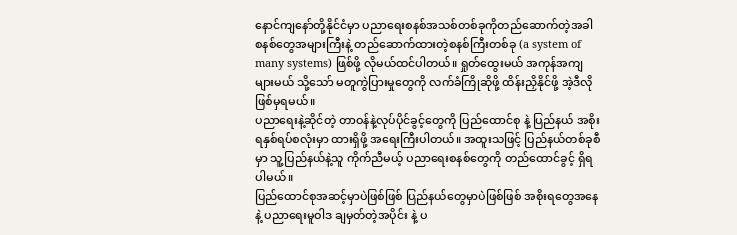နောင်ကျနော်တို့နိုင်ငံမှာ ပညာရေးစနစ်အသစ်တစ်ခုကိုတည်ဆောက်တဲ့အခါ စနစ်တွေအများကြီးနဲ့ တည်ဆောက်ထားတဲ့စနစ်ကြီးတစ်ခု (a system of many systems) ဖြစ်ဖို့ လိုမယ်ထင်ပါတယ်။ ရှုတ်ထွေးမယ် အကုန်အကျများမယ် သို့သော် မတူကွဲပြားမှုတွေကို လက်ခံကြိုဆိုဖို့ ထိန်းညှိနိုင်ဖို့ အဲ့ဒီလိုဖြစ်မှရမယ်။
ပညာရေးနဲ့ဆိုင်တဲ့ တာဝန်နဲ့လုပ်ပိုင်ခွင့်တွေကို ပြည်ထောင်စု နဲ့ ပြည်နယ် အစိုးရနှစ်ရပ်စလုံးမှာ ထားရှိဖို့ အရေးကြီးပါတယ်။ အထူးသဖြင့် ပြည်နယ်တစ်ခုစီမှာ သူ့ပြည်နယ်နဲ့သူ ကိုက်ညီမယ့် ပညာရေးစနစ်တွေကို တည်ထောင်ခွင့် ရှိရပါမယ်။
ပြည်ထောင်စုအဆင့်မှာပဲဖြစ်ဖြစ် ပြည်နယ်တွေမှာပဲဖြစ်ဖြစ် အစိုးရတွေအနေနဲ့ ပညာရေးမူဝါဒ ချမှတ်တဲ့အပိုင်း နဲ့ ပ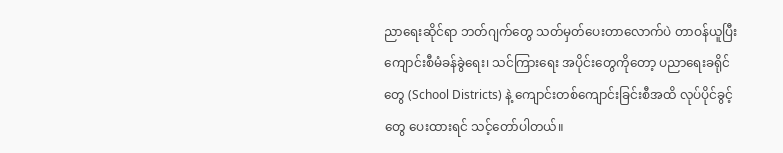ညာရေးဆိုင်ရာ ဘတ်ဂျက်တွေ သတ်မှတ်ပေးတာလောက်ပဲ တာဝန်ယူပြီး ကျောင်းစီမံခန်ခွဲရေး၊ သင်ကြားရေး အပိုင်းတွေကိုတော့ ပညာရေးခရိုင်တွေ (School Districts) နဲ့ ကျောင်းတစ်ကျောင်းခြင်းစီအထိ လုပ်ပိုင်ခွင့်တွေ ပေးထားရင် သင့်တော်ပါတယ်။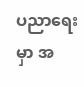ပညာရေးမှာ အ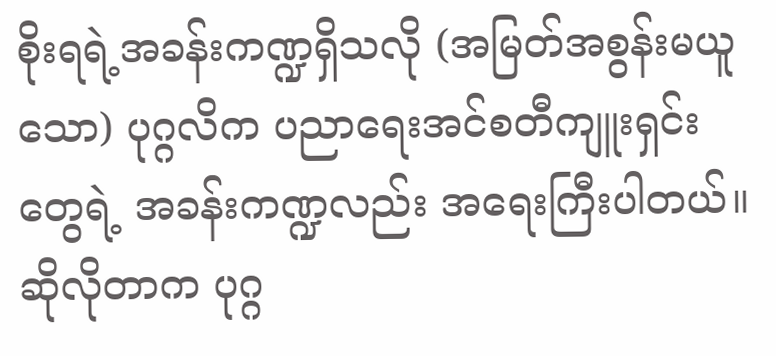စိုးရရဲ့အခန်းကဏ္ဍရှိသလို (အမြတ်အစွန်းမယူသော) ပုဂ္ဂလိက ပညာရေးအင်စတီကျူးရှင်းတွေရဲ့ အခန်းကဏ္ဍလည်း အရေးကြီးပါတယ်။ ဆိုလိုတာက ပုဂ္ဂ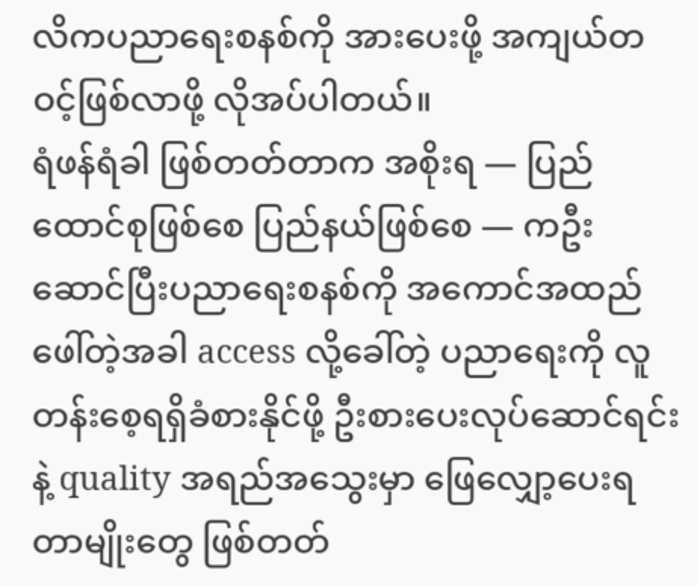လိကပညာရေးစနစ်ကို အားပေးဖို့ အကျယ်တဝင့်ဖြစ်လာဖို့ လိုအပ်ပါတယ်။
ရံဖန်ရံခါ ဖြစ်တတ်တာက အစိုးရ — ပြည်ထောင်စုဖြစ်စေ ပြည်နယ်ဖြစ်စေ — ကဦးဆောင်ပြီးပညာရေးစနစ်ကို အကောင်အထည်ဖေါ်တဲ့အခါ access လို့ခေါ်တဲ့ ပညာရေးကို လူတန်းစေ့ရရှိခံစားနိုင်ဖို့ ဦးစားပေးလုပ်ဆောင်ရင်းနဲ့ quality အရည်အသွေးမှာ ဖြေလျှော့ပေးရတာမျိုးတွေ ဖြစ်တတ်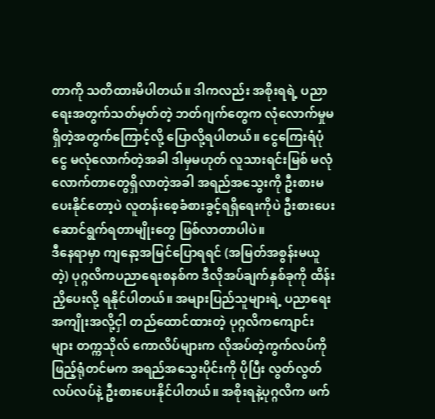တာကို သတိထားမိပါတယ်။ ဒါကလည်း အစိုးရရဲ့ ပညာရေးအတွက်သတ်မှတ်တဲ့ ဘတ်ဂျက်တွေက လုံလောက်မှုမရှိတဲ့အတွက်ကြောင့်လို့ ပြောလို့ရပါတယ်။ ငွေကြေးရံပုံငွေ မလုံလောက်တဲ့အခါ ဒါမှမဟုတ် လူသားရင်းမြစ် မလုံလောက်တာတွေရှိလာတဲ့အခါ အရည်အသွေးကို ဦးစားမပေးနိုင်တော့ပဲ လူတန်းစေ့ခံစားခွင့်ရရှိရေးကိုပဲ ဦးစားပေးဆောင်ရွက်ရတာမျိုးတွေ ဖြစ်လာတာပါပဲ။
ဒီနေရာမှာ ကျနော့အမြင်ပြောရရင် (အမြတ်အစွန်းမယူတဲ့) ပုဂ္ဂလိကပညာရေးစနစ်က ဒီလိုအပ်ချက်နှစ်ခုကို ထိန်းညှိပေးလို့ ရနိုင်ပါတယ်။ အများပြည်သူများရဲ့ ပညာရေးအကျိုးအလို့ငှါ တည်ထောင်ထားတဲ့ ပုဂ္ဂလိကကျောင်းများ တက္ကသိုလ် ကောလိပ်များက လိုအပ်တဲ့ကွက်လပ်ကို ဖြည့်ရုံတင်မက အရည်အသွေးပိုင်းကို ပိုပြီး လွတ်လွတ်လပ်လပ်နဲ့ ဦးစားပေးနိုင်ပါတယ်။ အစိုးရနဲ့ပုဂ္ဂလိက ဖက်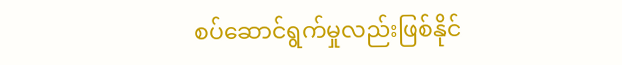စပ်ဆောင်ရွက်မှုလည်းဖြစ်နိုင်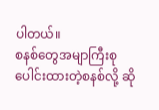ပါတယ်။
စနစ်တွေအမျာကြီးစုပေါင်းထားတဲ့စနစ်လို့ ဆို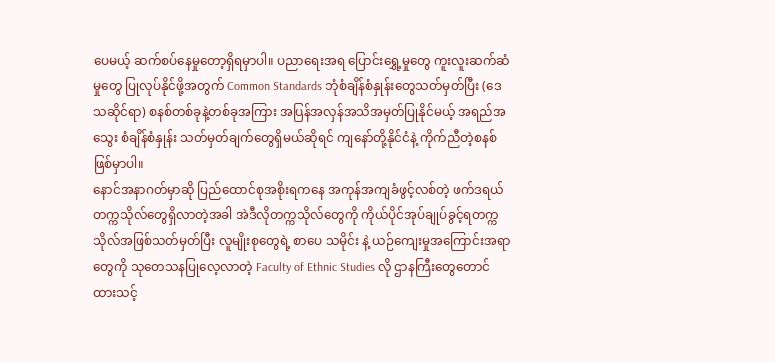ပေမယ့် ဆက်စပ်နေမှုတော့ရှိရမှာပါ။ ပညာရေးအရ ပြောင်းရွှေ့မှုတွေ ကူးလူးဆက်ဆံမှုတွေ ပြုလုပ်နိုင်ဖို့အတွက် Common Standards ဘုံစံချိန်စံနှုန်းတွေသတ်မှတ်ပြီး (ဒေသဆိုင်ရာ) စနစ်တစ်ခုနဲ့တစ်ခုအကြား အပြန်အလှန်အသိအမှတ်ပြုနိုင်မယ့် အရည်အသွေး စံချိန်စံနှုန်း သတ်မှတ်ချက်တွေရှိမယ်ဆိုရင် ကျနော်တို့နိုင်ငံနဲ့ ကိုက်ညီတဲ့စနစ် ဖြစ်မှာပါ။
နောင်အနာဂတ်မှာဆို ပြည်ထောင်စုအစိုးရကနေ အကုန်အကျခံဖွင့်လစ်တဲ့ ဖက်ဒရယ်တက္ကသိုလ်တွေရှိလာတဲ့အခါ အဲဒီလိုတက္ကသိုလ်တွေကို ကိုယ်ပိုင်အုပ်ချုပ်ခွင့်ရတက္ကသိုလ်အဖြစ်သတ်မှတ်ပြီး လူမျိုးစုတွေရဲ့ စာပေ သမိုင်း နဲ့ ယဉ်ကျေးမှုအကြောင်းအရာတွေကို သုတေသနပြုလေ့လာတဲ့ Faculty of Ethnic Studies လို ဌာနကြီးတွေတောင်ထားသင့်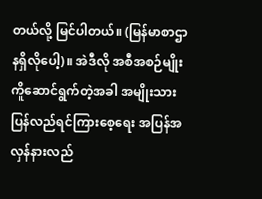တယ်လို့ မြင်ပါတယ်။ (မြန်မာစာဌာနရှိလိုပေါ့)။ အဲဒီလို အစီအစဉ်မျိုးကိူဆောင်ရွက်တဲ့အခါ အမျိုးသားပြန်လည်ရင်ကြားစေ့ရေး အပြန်အလှန်နားလည်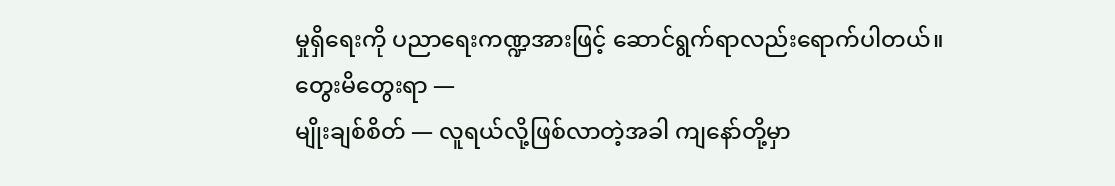မှုရှိရေးကို ပညာရေးကဏ္ဍအားဖြင့် ဆောင်ရွက်ရာလည်းရောက်ပါတယ်။
တွေးမိတွေးရာ —
မျိုးချစ်စိတ် — လူရယ်လို့ဖြစ်လာတဲ့အခါ ကျနော်တို့မှာ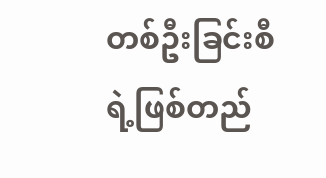တစ်ဦးခြင်းစီရဲ့ဖြစ်တည်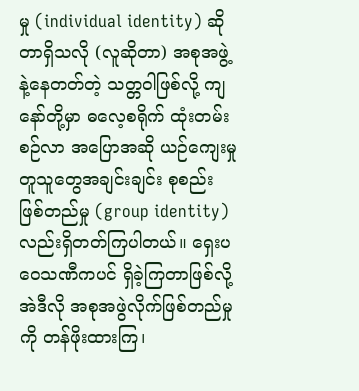မှု (individual identity) ဆိုတာရှိသလို (လူဆိုတာ) အစုအဖွဲ့နဲ့နေတတ်တဲ့ သတ္တဝါဖြစ်လို့ ကျနော်တို့မှာ ဓလေ့စရိုက် ထုံးတမ်းစဉ်လာ အပြောအဆို ယဉ်ကျေးမှုတူသူတွေအချင်းချင်း စုစည်းဖြစ်တည်မှု (group identity) လည်းရှိတတ်ကြပါတယ်။ ရှေးပဝေသဏီကပင် ရှိခဲ့ကြတာဖြစ်လို့ အဲဒီလို အစုအဖွဲလိုက်ဖြစ်တည်မှုကို တန်ဖိုးထားကြ၊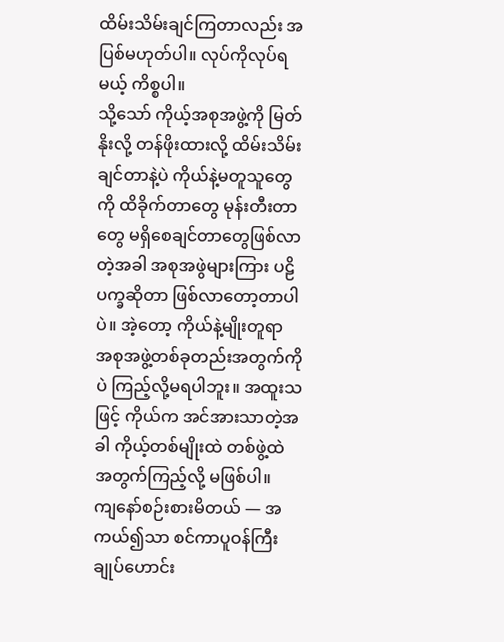ထိမ်းသိမ်းချင်ကြတာလည်း အပြစ်မဟုတ်ပါ။ လုပ်ကိုလုပ်ရမယ့် ကိစ္စပါ။
သို့သော် ကိုယ့်အစုအဖွဲ့ကို မြတ်နိုးလို့ တန်ဖိုးထားလို့ ထိမ်းသိမ်းချင်တာနဲ့ပဲ ကိုယ်နဲ့မတူသူတွေကို ထိခိုက်တာတွေ မုန်းတီးတာတွေ မရှိစေချင်တာတွေဖြစ်လာတဲ့အခါ အစုအဖွဲများကြား ပဠိပက္ခဆိုတာ ဖြစ်လာတော့တာပါပဲ။ အဲ့တော့ ကိုယ်နဲ့မျိုးတူရာ အစုအဖွဲ့တစ်ခုတည်းအတွက်ကိုပဲ ကြည့်လို့မရပါဘူး။ အထူးသဖြင့် ကိုယ်က အင်အားသာတဲ့အခါ ကိုယ့်တစ်မျိုးထဲ တစ်ဖွဲ့ထဲ အတွက်ကြည့်လို့ မဖြစ်ပါ။
ကျနော်စဉ်းစားမိတယ် — အကယ်၍သာ စင်ကာပူဝန်ကြီးချုပ်ဟောင်း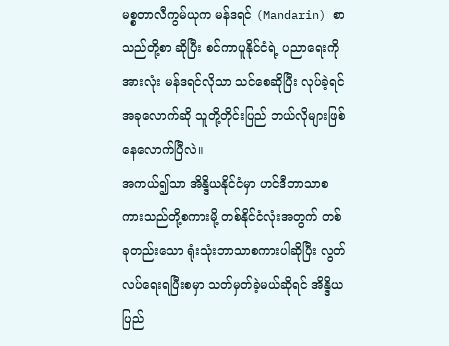မစ္စတာလီကွမ်ယုက မန်ဒရင် (Mandarin) စာသည်တို့စာ ဆိုပြီး စင်ကာပူနိုင်ငံရဲ့ ပညာရေးကို အားလုံး မန်ဒရင်လိုသာ သင်စေဆိုပြီး လုပ်ခဲ့ရင် အခုလောက်ဆို သူတို့တိုင်းပြည် ဘယ်လိုများဖြစ်နေလောက်ပြီလဲ။
အကယ်၍သာ အိန္ဒိယနိုင်ငံမှာ ဟင်ဒီဘာသာစကားသည်တို့စကားမို့ တစ်နိုင်ငံလုံးအတွက် တစ်ခုတည်းသော ရုံးသုံးဘာသာစကားပါဆိုပြီး လွတ်လပ်ရေးရပြီးစမှာ သတ်မှတ်ခဲ့မယ်ဆိုရင် အိန္ဒိယပြည်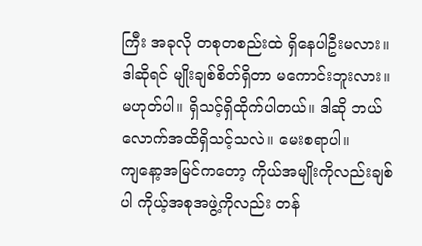ကြီး အခုလို တစုတစည်းထဲ ရှိနေပါဦးမလား။
ဒါဆိုရင် မျိုးချစ်စိတ်ရှိတာ မကောင်းဘူးလား။ မဟုတ်ပါ။ ရှိသင့်ရှိထိုက်ပါတယ်။ ဒါဆို ဘယ်လောက်အထိရှိသင့်သလဲ။ မေးစရာပါ။
ကျနော့အမြင်ကတော့ ကိုယ်အမျိုးကိုလည်းချစ်ပါ ကိုယ့်အစုအဖွဲ့ကိုလည်း တန်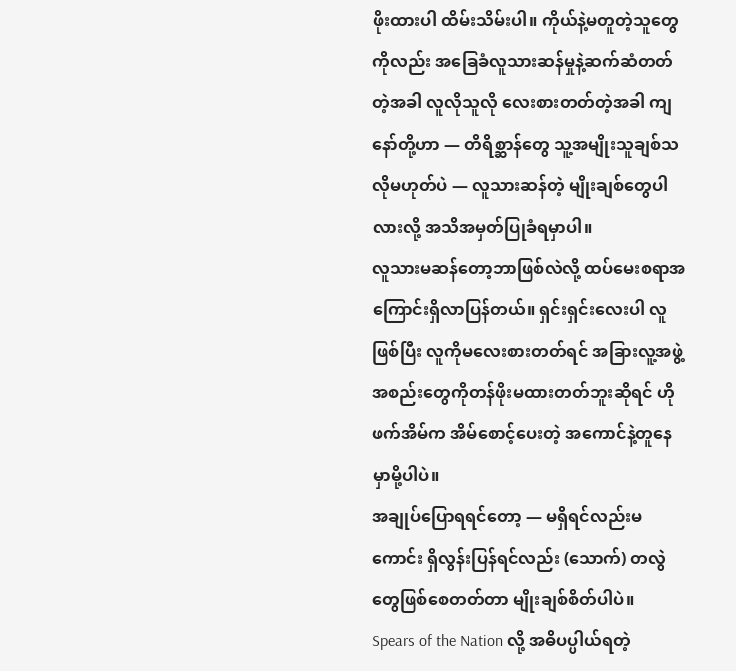ဖိုးထားပါ ထိမ်းသိမ်းပါ။ ကိုယ်နဲ့မတူတဲ့သူတွေကိုလည်း အခြေခံလူသားဆန်မှုနဲ့ဆက်ဆံတတ်တဲ့အခါ လူလိုသူလို လေးစားတတ်တဲ့အခါ ကျနော်တို့ဟာ — တိရိစ္ဆာန်တွေ သူ့အမျိုးသူချစ်သလိုမဟုတ်ပဲ — လူသားဆန်တဲ့ မျိုးချစ်တွေပါလားလို့ အသိအမှတ်ပြုခံရမှာပါ။
လူသားမဆန်တော့ဘာဖြစ်လဲလို့ ထပ်မေးစရာအကြောင်းရှိလာပြန်တယ်။ ရှင်းရှင်းလေးပါ လူဖြစ်ပြီး လူကိုမလေးစားတတ်ရင် အခြားလူ့အဖွဲ့အစည်းတွေကိုတန်ဖိုးမထားတတ်ဘူးဆိုရင် ဟိုဖက်အိမ်က အိမ်စောင့်ပေးတဲ့ အကောင်နဲ့တူနေမှာမို့ပါပဲ။
အချုပ်ပြောရရင်တော့ — မရှိရင်လည်းမကောင်း ရှိလွန်းပြန်ရင်လည်း (သောက်) တလွဲတွေဖြစ်စေတတ်တာ မျိုးချစ်စိတ်ပါပဲ။
Spears of the Nation လို့ အဓိပပ္ပါယ်ရတဲ့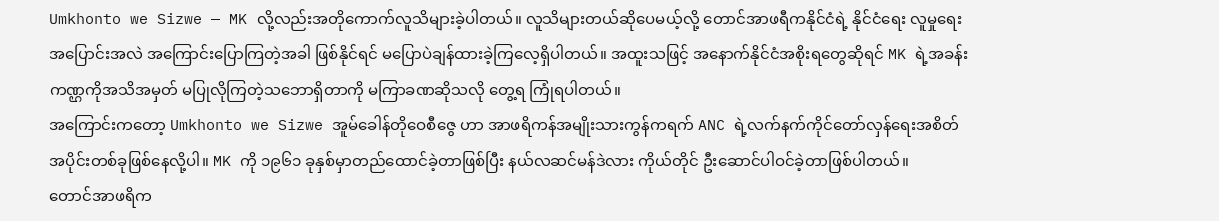Umkhonto we Sizwe — MK လို့လည်းအတိုကောက်လူသိများခဲ့ပါတယ်။ လူသိများတယ်ဆိုပေမယ့်လို့ တောင်အာဖရီကနိုင်ငံရဲ့ နိုင်ငံရေး လူမှုရေး အပြောင်းအလဲ အကြောင်းပြောကြတဲ့အခါ ဖြစ်နိုင်ရင် မပြောပဲချန်ထားခဲ့ကြလေ့ရှိပါတယ်။ အထူးသဖြင့် အနောက်နိုင်ငံအစိုးရတွေဆိုရင် MK ရဲ့အခန်းကဏ္ဌကိုအသိအမှတ် မပြုလိုကြတဲ့သဘောရှိတာကို မကြာခဏဆိုသလို တွေ့ရ ကြုံရပါတယ်။
အကြောင်းကတော့ Umkhonto we Sizwe အူမ်ခေါန်တိုဝေစီဇွေ ဟာ အာဖရိကန်အမျိုးသားကွန်ကရက် ANC ရဲ့လက်နက်ကိုင်တော်လှန်ရေးအစိတ်အပိုင်းတစ်ခုဖြစ်နေလို့ပါ။ MK ကို ၁၉၆၁ ခုနှစ်မှာတည်ထောင်ခဲ့တာဖြစ်ပြီး နယ်လဆင်မန်ဒဲလား ကိုယ်တိုင် ဦးဆောင်ပါဝင်ခဲ့တာဖြစ်ပါတယ်။
တောင်အာဖရိက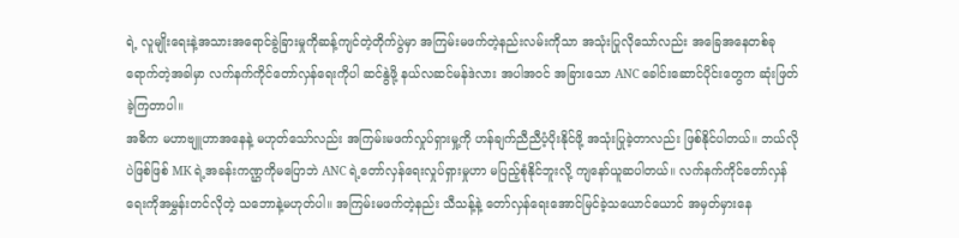ရဲ့ လူမျိုးရေးနဲ့အသားအရောင်ခွဲခြားမှုကိုဆန့်ကျင်တဲ့တိုက်ပွဲမှာ အကြမ်းမဖက်တဲ့နည်းလမ်းကိုသာ အသုံးပြုလိုသော်လည်း အခြေအနေတစ်ခုရောက်တဲ့အခါမှာ လက်နက်ကိုင်တော်လှန်ရေးကိုပါ ဆင်နွဲဖို့ နယ်လဆင်မန်ဒဲလား အပါအဝင် အခြားသော ANC ခေါင်းဆောင်ပိုင်းတွေက ဆုံးဖြတ်ခဲ့ကြတာပါ။
အဓိက မဟာဗျူဟာအနေနဲ့ မဟုတ်သော်လည်း အကြမ်းမဖက်လှုပ်ရှားမှု့ကို ဟန်ချက်ညီညီပံ့ပိုးနိုင်ဖို့ အသုံးပြုခဲ့တာလည်း ဖြစ်နိုင်ပါတယ်။ ဘယ်လိုပဲဖြစ်ဖြစ် MK ရဲ့အခန်းကဏ္ဌကိုမပြောဘဲ ANC ရဲ့တော်လှန်ရေးလှုပ်ရှားမှုဟာ မပြည့်စုံနိုင်ဘူးလို့ ကျနော်ယူဆပါတယ်။ လက်နက်ကိုင်တော်လှန်ရေးကိုအမွှန်းတင်လိုတဲ့ သဘောနဲ့မဟုတ်ပါ။ အကြမ်းမဖက်တဲ့နည်း သီသန့်နဲ့ တော်လှန်ရေးအောင်မြင်ခဲ့သယောင်ယောင် အမှတ်မှားနေ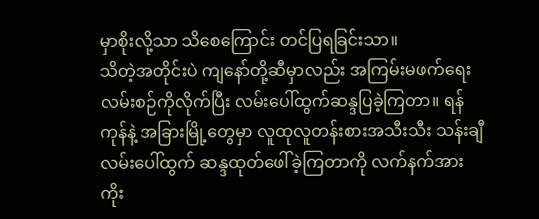မှာစိုးလို့သာ သိစေကြောင်း တင်ပြရခြင်းသာ။
သိတဲ့အတိုင်းပဲ ကျနော်တို့ဆီမှာလည်း အကြမ်းမဖက်ရေးလမ်းစဉ်ကိုလိုက်ပြီး လမ်းပေါ်ထွက်ဆန္ဒပြခဲ့ကြတာ။ ရန်ကုန်နဲ့ အခြားမြို့တွေမှာ လူထုလူတန်းစားအသီးသီး သန်းချီလမ်းပေါ်ထွက် ဆန္ဒထုတ်ဖေါ်ခဲ့ကြတာကို လက်နက်အားကိုး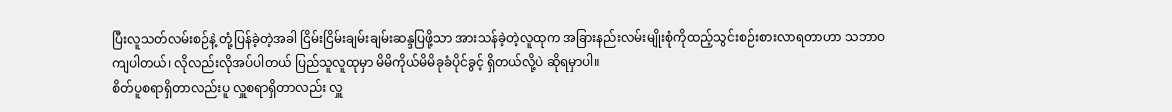ပြီးလူသတ်လမ်းစဉ်နဲ့ တုံ့ပြန်ခဲ့တဲ့အခါ ငြိမ်းငြိမ်းချမ်းချမ်းဆန္ဒပြဖို့သာ အားသန်ခဲ့တဲ့လူထုက အခြားနည်းလမ်းမျိုးစုံကိုထည့်သွင်းစဉ်းစားလာရတာဟာ သဘာဝကျပါတယ်၊ လိုလည်းလိုအပ်ပါတယ် ပြည်သူလူထုမှာ မိမိကိုယ်မိမိခုခံပိုင်ခွင့် ရှိတယ်လို့ပဲ ဆိုရမှာပါ။
စိတ်ပူစရာရှိတာလည်းပူ လှူစရာရှိတာလည်း လှူ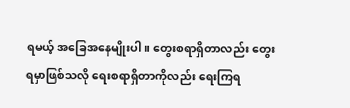ရမယ့် အခြေအနေမျိုးပါ။ တွေးစရာရှိတာလည်း တွေးရမှာဖြစ်သလို ရေးစရာရှိတာကိုလည်း ရေးကြရ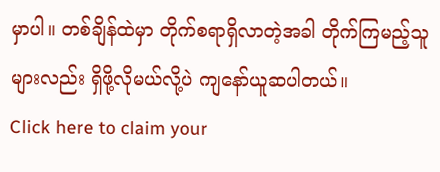မှာပါ။ တစ်ချိန်ထဲမှာ တိုက်စရာရှိလာတဲ့အခါ တိုက်ကြမည့်သူများလည်း ရှိဖို့လိုမယ်လို့ပဲ ကျနော်ယူဆပါတယ်။
Click here to claim your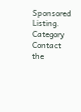Sponsored Listing.
Category
Contact the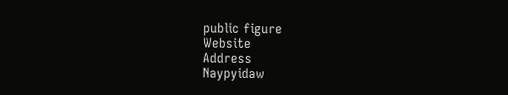public figure
Website
Address
Naypyidaw